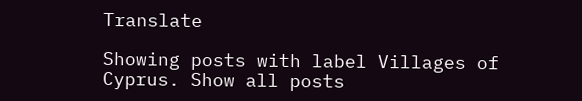Translate

Showing posts with label Villages of Cyprus. Show all posts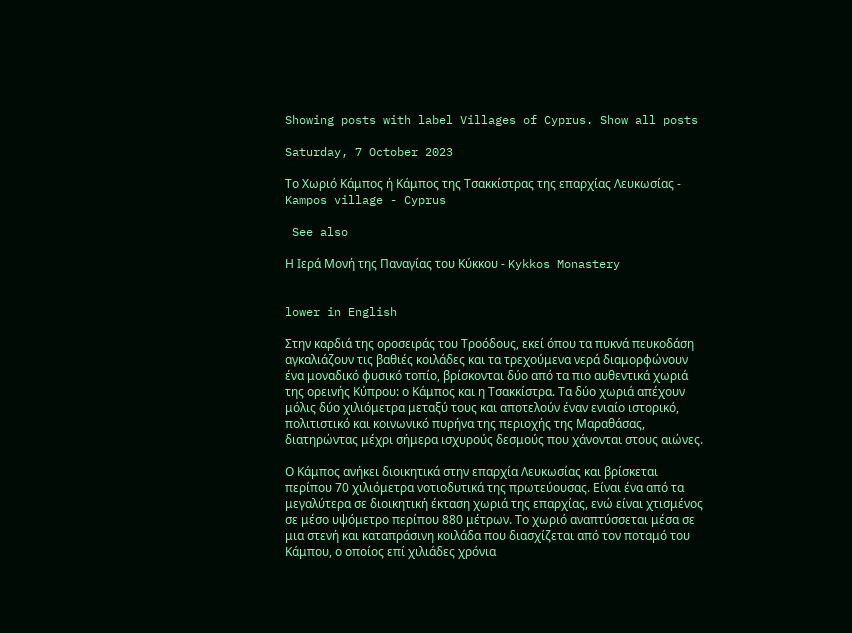Showing posts with label Villages of Cyprus. Show all posts

Saturday, 7 October 2023

Το Χωριό Κάμπος ή Κάμπος της Τσακκίστρας της επαρχίας Λευκωσίας - Kampos village - Cyprus

 See also

Η Ιερά Μονή της Παναγίας του Κύκκου - Kykkos Monastery


lower in English

Στην καρδιά της οροσειράς του Τροόδους, εκεί όπου τα πυκνά πευκοδάση αγκαλιάζουν τις βαθιές κοιλάδες και τα τρεχούμενα νερά διαμορφώνουν ένα μοναδικό φυσικό τοπίο, βρίσκονται δύο από τα πιο αυθεντικά χωριά της ορεινής Κύπρου: ο Κάμπος και η Τσακκίστρα. Τα δύο χωριά απέχουν μόλις δύο χιλιόμετρα μεταξύ τους και αποτελούν έναν ενιαίο ιστορικό, πολιτιστικό και κοινωνικό πυρήνα της περιοχής της Μαραθάσας, διατηρώντας μέχρι σήμερα ισχυρούς δεσμούς που χάνονται στους αιώνες.

Ο Κάμπος ανήκει διοικητικά στην επαρχία Λευκωσίας και βρίσκεται περίπου 70 χιλιόμετρα νοτιοδυτικά της πρωτεύουσας. Είναι ένα από τα μεγαλύτερα σε διοικητική έκταση χωριά της επαρχίας, ενώ είναι χτισμένος σε μέσο υψόμετρο περίπου 880 μέτρων. Το χωριό αναπτύσσεται μέσα σε μια στενή και καταπράσινη κοιλάδα που διασχίζεται από τον ποταμό του Κάμπου, ο οποίος επί χιλιάδες χρόνια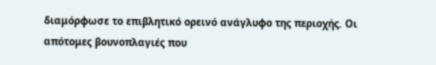διαμόρφωσε το επιβλητικό ορεινό ανάγλυφο της περιοχής. Οι απότομες βουνοπλαγιές που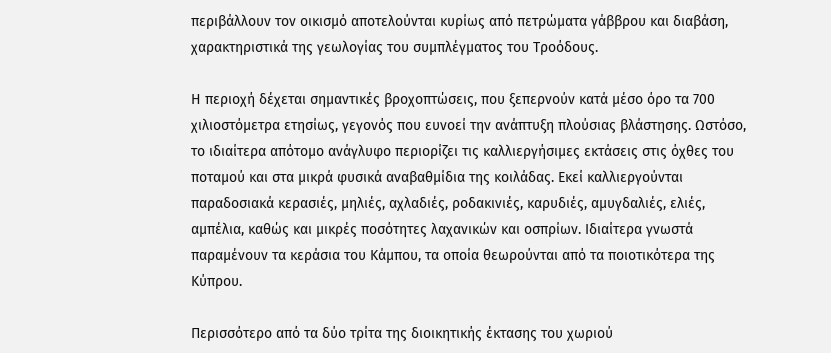περιβάλλουν τον οικισμό αποτελούνται κυρίως από πετρώματα γάββρου και διαβάση, χαρακτηριστικά της γεωλογίας του συμπλέγματος του Τροόδους.

Η περιοχή δέχεται σημαντικές βροχοπτώσεις, που ξεπερνούν κατά μέσο όρο τα 700 χιλιοστόμετρα ετησίως, γεγονός που ευνοεί την ανάπτυξη πλούσιας βλάστησης. Ωστόσο, το ιδιαίτερα απότομο ανάγλυφο περιορίζει τις καλλιεργήσιμες εκτάσεις στις όχθες του ποταμού και στα μικρά φυσικά αναβαθμίδια της κοιλάδας. Εκεί καλλιεργούνται παραδοσιακά κερασιές, μηλιές, αχλαδιές, ροδακινιές, καρυδιές, αμυγδαλιές, ελιές, αμπέλια, καθώς και μικρές ποσότητες λαχανικών και οσπρίων. Ιδιαίτερα γνωστά παραμένουν τα κεράσια του Κάμπου, τα οποία θεωρούνται από τα ποιοτικότερα της Κύπρου.

Περισσότερο από τα δύο τρίτα της διοικητικής έκτασης του χωριού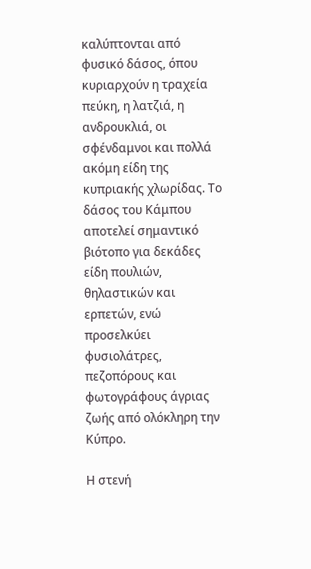καλύπτονται από φυσικό δάσος, όπου κυριαρχούν η τραχεία πεύκη, η λατζιά, η ανδρουκλιά, οι σφένδαμνοι και πολλά ακόμη είδη της κυπριακής χλωρίδας. Το δάσος του Κάμπου αποτελεί σημαντικό βιότοπο για δεκάδες είδη πουλιών, θηλαστικών και ερπετών, ενώ προσελκύει φυσιολάτρες, πεζοπόρους και φωτογράφους άγριας ζωής από ολόκληρη την Κύπρο.

Η στενή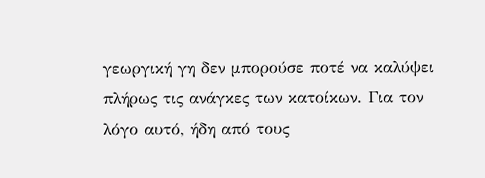γεωργική γη δεν μπορούσε ποτέ να καλύψει πλήρως τις ανάγκες των κατοίκων. Για τον λόγο αυτό, ήδη από τους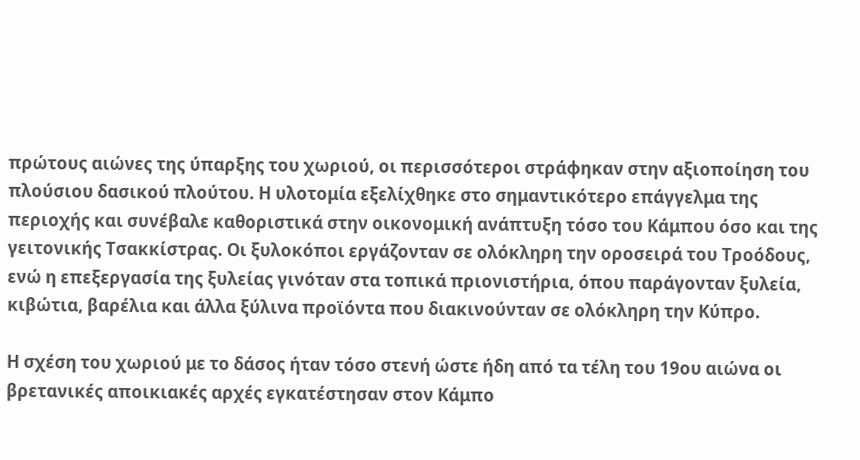πρώτους αιώνες της ύπαρξης του χωριού, οι περισσότεροι στράφηκαν στην αξιοποίηση του πλούσιου δασικού πλούτου. Η υλοτομία εξελίχθηκε στο σημαντικότερο επάγγελμα της περιοχής και συνέβαλε καθοριστικά στην οικονομική ανάπτυξη τόσο του Κάμπου όσο και της γειτονικής Τσακκίστρας. Οι ξυλοκόποι εργάζονταν σε ολόκληρη την οροσειρά του Τροόδους, ενώ η επεξεργασία της ξυλείας γινόταν στα τοπικά πριονιστήρια, όπου παράγονταν ξυλεία, κιβώτια, βαρέλια και άλλα ξύλινα προϊόντα που διακινούνταν σε ολόκληρη την Κύπρο.

Η σχέση του χωριού με το δάσος ήταν τόσο στενή ώστε ήδη από τα τέλη του 19ου αιώνα οι βρετανικές αποικιακές αρχές εγκατέστησαν στον Κάμπο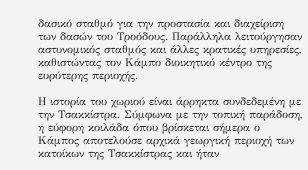δασικό σταθμό για την προστασία και διαχείριση των δασών του Τροόδους. Παράλληλα λειτούργησαν αστυνομικός σταθμός και άλλες κρατικές υπηρεσίες, καθιστώντας τον Κάμπο διοικητικό κέντρο της ευρύτερης περιοχής.

Η ιστορία του χωριού είναι άρρηκτα συνδεδεμένη με την Τσακκίστρα. Σύμφωνα με την τοπική παράδοση, η εύφορη κοιλάδα όπου βρίσκεται σήμερα ο Κάμπος αποτελούσε αρχικά γεωργική περιοχή των κατοίκων της Τσακκίστρας και ήταν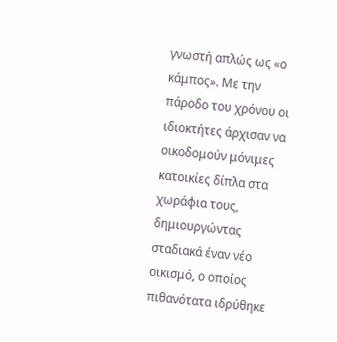γνωστή απλώς ως «ο κάμπος». Με την πάροδο του χρόνου οι ιδιοκτήτες άρχισαν να οικοδομούν μόνιμες κατοικίες δίπλα στα χωράφια τους, δημιουργώντας σταδιακά έναν νέο οικισμό, ο οποίος πιθανότατα ιδρύθηκε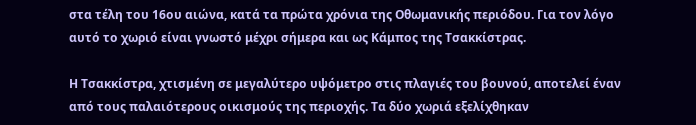στα τέλη του 16ου αιώνα, κατά τα πρώτα χρόνια της Οθωμανικής περιόδου. Για τον λόγο αυτό το χωριό είναι γνωστό μέχρι σήμερα και ως Κάμπος της Τσακκίστρας.

Η Τσακκίστρα, χτισμένη σε μεγαλύτερο υψόμετρο στις πλαγιές του βουνού, αποτελεί έναν από τους παλαιότερους οικισμούς της περιοχής. Τα δύο χωριά εξελίχθηκαν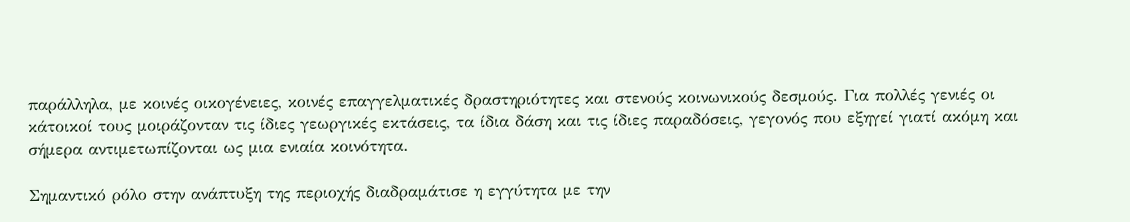παράλληλα, με κοινές οικογένειες, κοινές επαγγελματικές δραστηριότητες και στενούς κοινωνικούς δεσμούς. Για πολλές γενιές οι κάτοικοί τους μοιράζονταν τις ίδιες γεωργικές εκτάσεις, τα ίδια δάση και τις ίδιες παραδόσεις, γεγονός που εξηγεί γιατί ακόμη και σήμερα αντιμετωπίζονται ως μια ενιαία κοινότητα.

Σημαντικό ρόλο στην ανάπτυξη της περιοχής διαδραμάτισε η εγγύτητα με την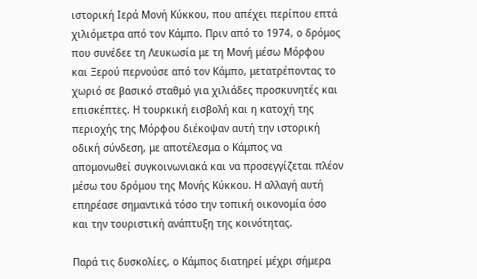ιστορική Ιερά Μονή Κύκκου, που απέχει περίπου επτά χιλιόμετρα από τον Κάμπο. Πριν από το 1974, ο δρόμος που συνέδεε τη Λευκωσία με τη Μονή μέσω Μόρφου και Ξερού περνούσε από τον Κάμπο, μετατρέποντας το χωριό σε βασικό σταθμό για χιλιάδες προσκυνητές και επισκέπτες. Η τουρκική εισβολή και η κατοχή της περιοχής της Μόρφου διέκοψαν αυτή την ιστορική οδική σύνδεση, με αποτέλεσμα ο Κάμπος να απομονωθεί συγκοινωνιακά και να προσεγγίζεται πλέον μέσω του δρόμου της Μονής Κύκκου. Η αλλαγή αυτή επηρέασε σημαντικά τόσο την τοπική οικονομία όσο και την τουριστική ανάπτυξη της κοινότητας.

Παρά τις δυσκολίες, ο Κάμπος διατηρεί μέχρι σήμερα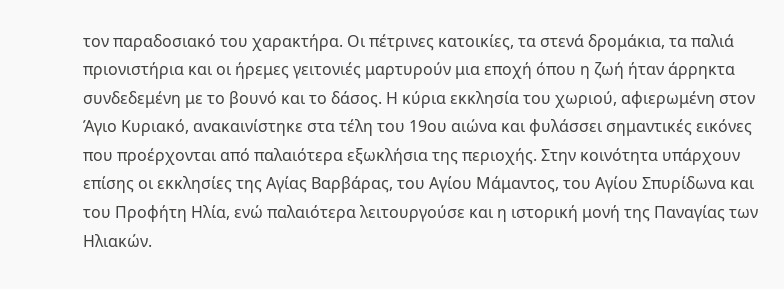τον παραδοσιακό του χαρακτήρα. Οι πέτρινες κατοικίες, τα στενά δρομάκια, τα παλιά πριονιστήρια και οι ήρεμες γειτονιές μαρτυρούν μια εποχή όπου η ζωή ήταν άρρηκτα συνδεδεμένη με το βουνό και το δάσος. Η κύρια εκκλησία του χωριού, αφιερωμένη στον Άγιο Κυριακό, ανακαινίστηκε στα τέλη του 19ου αιώνα και φυλάσσει σημαντικές εικόνες που προέρχονται από παλαιότερα εξωκλήσια της περιοχής. Στην κοινότητα υπάρχουν επίσης οι εκκλησίες της Αγίας Βαρβάρας, του Αγίου Μάμαντος, του Αγίου Σπυρίδωνα και του Προφήτη Ηλία, ενώ παλαιότερα λειτουργούσε και η ιστορική μονή της Παναγίας των Ηλιακών.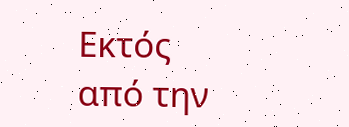Εκτός από την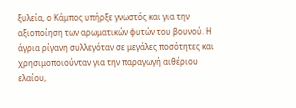ξυλεία, ο Κάμπος υπήρξε γνωστός και για την αξιοποίηση των αρωματικών φυτών του βουνού. Η άγρια ρίγανη συλλεγόταν σε μεγάλες ποσότητες και χρησιμοποιούνταν για την παραγωγή αιθέριου ελαίου,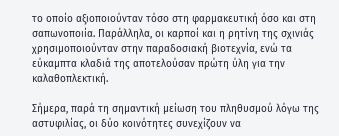το οποίο αξιοποιούνταν τόσο στη φαρμακευτική όσο και στη σαπωνοποιία. Παράλληλα, οι καρποί και η ρητίνη της σχινιάς χρησιμοποιούνταν στην παραδοσιακή βιοτεχνία, ενώ τα εύκαμπτα κλαδιά της αποτελούσαν πρώτη ύλη για την καλαθοπλεκτική.

Σήμερα, παρά τη σημαντική μείωση του πληθυσμού λόγω της αστυφιλίας, οι δύο κοινότητες συνεχίζουν να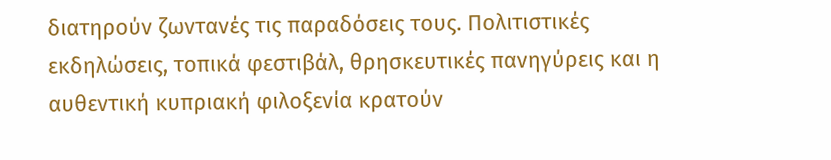διατηρούν ζωντανές τις παραδόσεις τους. Πολιτιστικές εκδηλώσεις, τοπικά φεστιβάλ, θρησκευτικές πανηγύρεις και η αυθεντική κυπριακή φιλοξενία κρατούν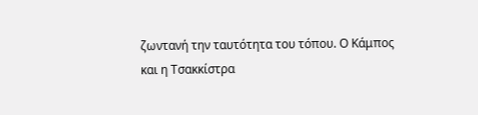ζωντανή την ταυτότητα του τόπου. Ο Κάμπος και η Τσακκίστρα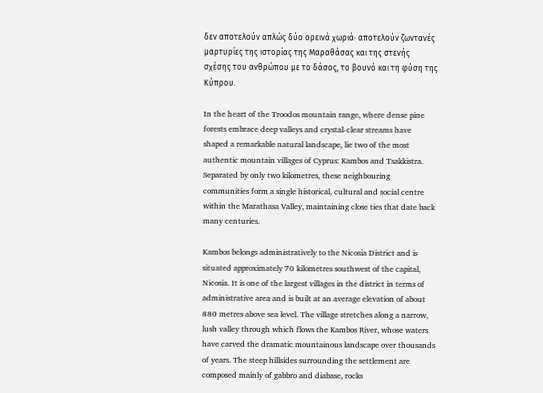δεν αποτελούν απλώς δύο ορεινά χωριά· αποτελούν ζωντανές μαρτυρίες της ιστορίας της Μαραθάσας και της στενής σχέσης του ανθρώπου με το δάσος, το βουνό και τη φύση της Κύπρου.

In the heart of the Troodos mountain range, where dense pine forests embrace deep valleys and crystal-clear streams have shaped a remarkable natural landscape, lie two of the most authentic mountain villages of Cyprus: Kambos and Tsakkistra. Separated by only two kilometres, these neighbouring communities form a single historical, cultural and social centre within the Marathasa Valley, maintaining close ties that date back many centuries.

Kambos belongs administratively to the Nicosia District and is situated approximately 70 kilometres southwest of the capital, Nicosia. It is one of the largest villages in the district in terms of administrative area and is built at an average elevation of about 880 metres above sea level. The village stretches along a narrow, lush valley through which flows the Kambos River, whose waters have carved the dramatic mountainous landscape over thousands of years. The steep hillsides surrounding the settlement are composed mainly of gabbro and diabase, rocks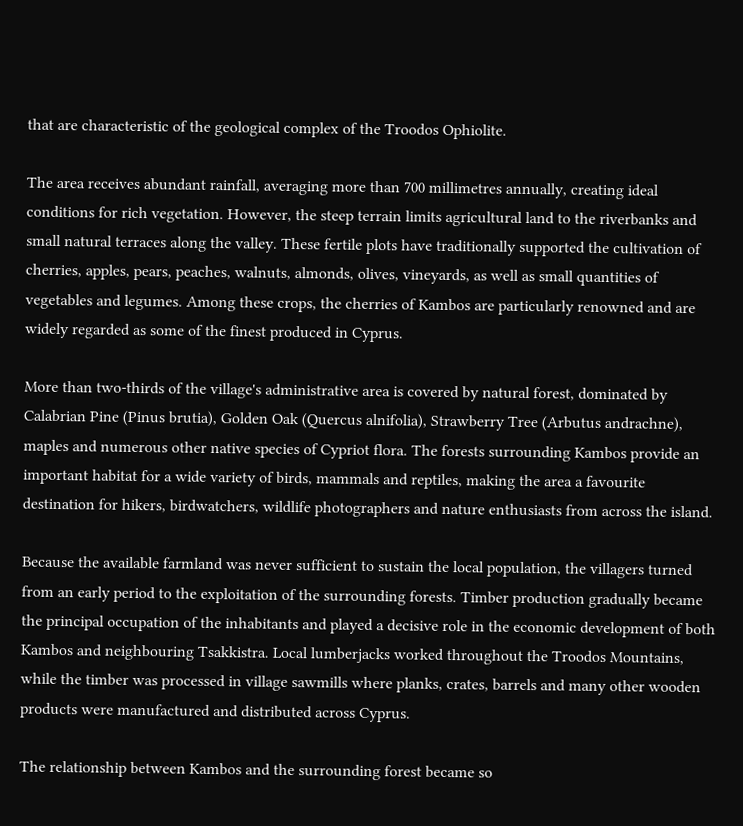that are characteristic of the geological complex of the Troodos Ophiolite.

The area receives abundant rainfall, averaging more than 700 millimetres annually, creating ideal conditions for rich vegetation. However, the steep terrain limits agricultural land to the riverbanks and small natural terraces along the valley. These fertile plots have traditionally supported the cultivation of cherries, apples, pears, peaches, walnuts, almonds, olives, vineyards, as well as small quantities of vegetables and legumes. Among these crops, the cherries of Kambos are particularly renowned and are widely regarded as some of the finest produced in Cyprus.

More than two-thirds of the village's administrative area is covered by natural forest, dominated by Calabrian Pine (Pinus brutia), Golden Oak (Quercus alnifolia), Strawberry Tree (Arbutus andrachne), maples and numerous other native species of Cypriot flora. The forests surrounding Kambos provide an important habitat for a wide variety of birds, mammals and reptiles, making the area a favourite destination for hikers, birdwatchers, wildlife photographers and nature enthusiasts from across the island.

Because the available farmland was never sufficient to sustain the local population, the villagers turned from an early period to the exploitation of the surrounding forests. Timber production gradually became the principal occupation of the inhabitants and played a decisive role in the economic development of both Kambos and neighbouring Tsakkistra. Local lumberjacks worked throughout the Troodos Mountains, while the timber was processed in village sawmills where planks, crates, barrels and many other wooden products were manufactured and distributed across Cyprus.

The relationship between Kambos and the surrounding forest became so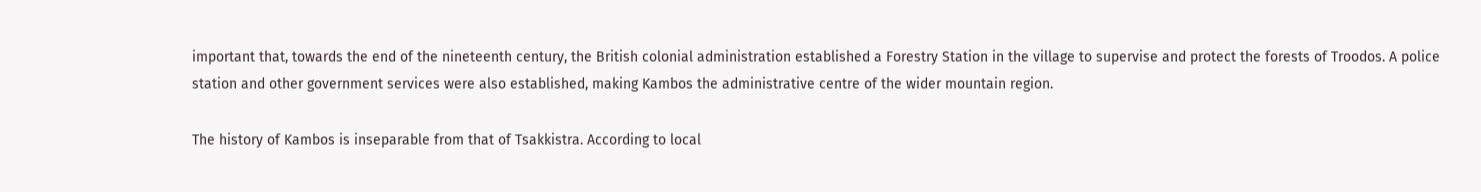important that, towards the end of the nineteenth century, the British colonial administration established a Forestry Station in the village to supervise and protect the forests of Troodos. A police station and other government services were also established, making Kambos the administrative centre of the wider mountain region.

The history of Kambos is inseparable from that of Tsakkistra. According to local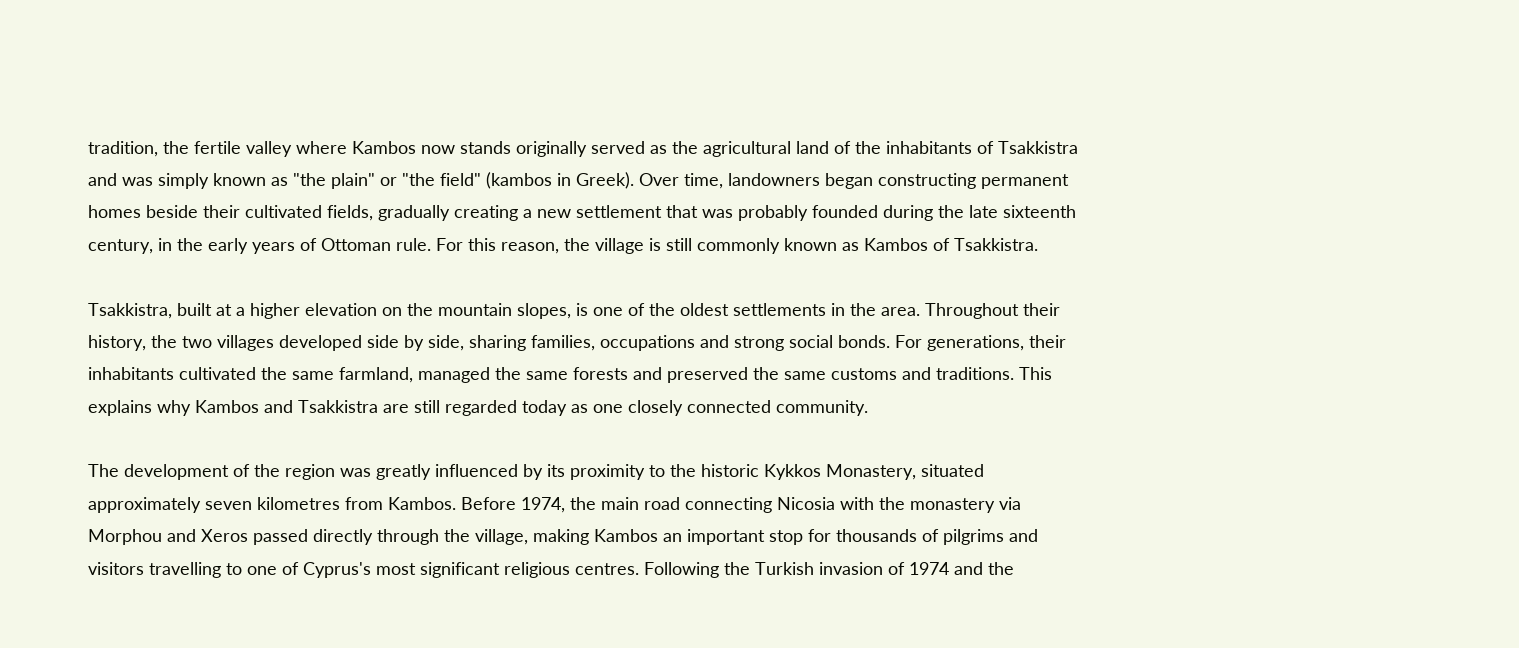tradition, the fertile valley where Kambos now stands originally served as the agricultural land of the inhabitants of Tsakkistra and was simply known as "the plain" or "the field" (kambos in Greek). Over time, landowners began constructing permanent homes beside their cultivated fields, gradually creating a new settlement that was probably founded during the late sixteenth century, in the early years of Ottoman rule. For this reason, the village is still commonly known as Kambos of Tsakkistra.

Tsakkistra, built at a higher elevation on the mountain slopes, is one of the oldest settlements in the area. Throughout their history, the two villages developed side by side, sharing families, occupations and strong social bonds. For generations, their inhabitants cultivated the same farmland, managed the same forests and preserved the same customs and traditions. This explains why Kambos and Tsakkistra are still regarded today as one closely connected community.

The development of the region was greatly influenced by its proximity to the historic Kykkos Monastery, situated approximately seven kilometres from Kambos. Before 1974, the main road connecting Nicosia with the monastery via Morphou and Xeros passed directly through the village, making Kambos an important stop for thousands of pilgrims and visitors travelling to one of Cyprus's most significant religious centres. Following the Turkish invasion of 1974 and the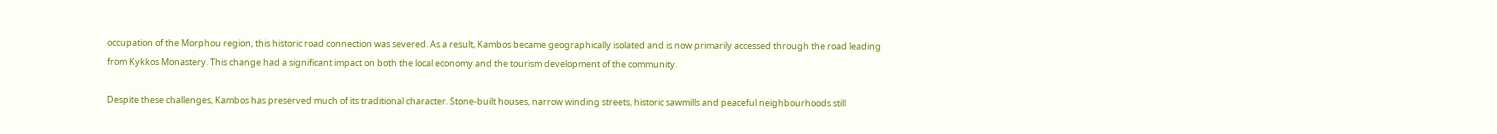occupation of the Morphou region, this historic road connection was severed. As a result, Kambos became geographically isolated and is now primarily accessed through the road leading from Kykkos Monastery. This change had a significant impact on both the local economy and the tourism development of the community.

Despite these challenges, Kambos has preserved much of its traditional character. Stone-built houses, narrow winding streets, historic sawmills and peaceful neighbourhoods still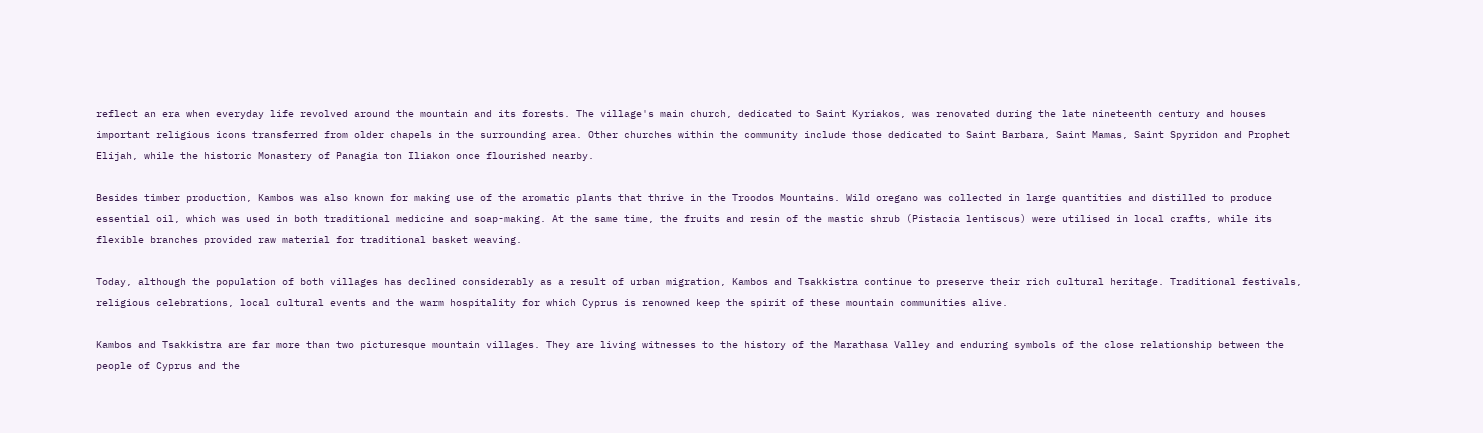reflect an era when everyday life revolved around the mountain and its forests. The village's main church, dedicated to Saint Kyriakos, was renovated during the late nineteenth century and houses important religious icons transferred from older chapels in the surrounding area. Other churches within the community include those dedicated to Saint Barbara, Saint Mamas, Saint Spyridon and Prophet Elijah, while the historic Monastery of Panagia ton Iliakon once flourished nearby.

Besides timber production, Kambos was also known for making use of the aromatic plants that thrive in the Troodos Mountains. Wild oregano was collected in large quantities and distilled to produce essential oil, which was used in both traditional medicine and soap-making. At the same time, the fruits and resin of the mastic shrub (Pistacia lentiscus) were utilised in local crafts, while its flexible branches provided raw material for traditional basket weaving.

Today, although the population of both villages has declined considerably as a result of urban migration, Kambos and Tsakkistra continue to preserve their rich cultural heritage. Traditional festivals, religious celebrations, local cultural events and the warm hospitality for which Cyprus is renowned keep the spirit of these mountain communities alive.

Kambos and Tsakkistra are far more than two picturesque mountain villages. They are living witnesses to the history of the Marathasa Valley and enduring symbols of the close relationship between the people of Cyprus and the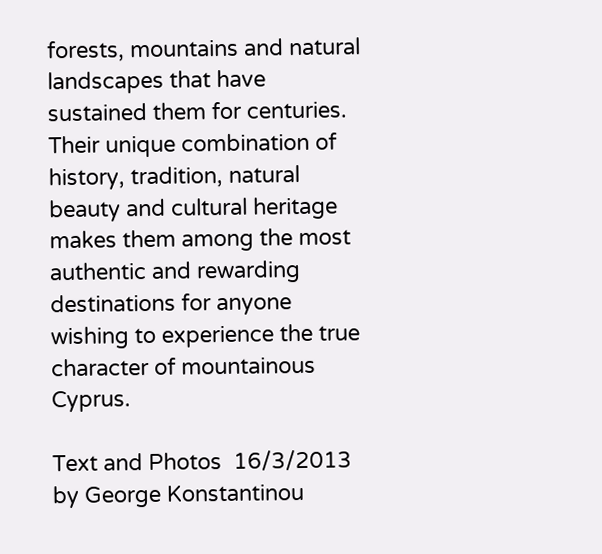forests, mountains and natural landscapes that have sustained them for centuries. Their unique combination of history, tradition, natural beauty and cultural heritage makes them among the most authentic and rewarding destinations for anyone wishing to experience the true character of mountainous Cyprus.

Text and Photos  16/3/2013 by George Konstantinou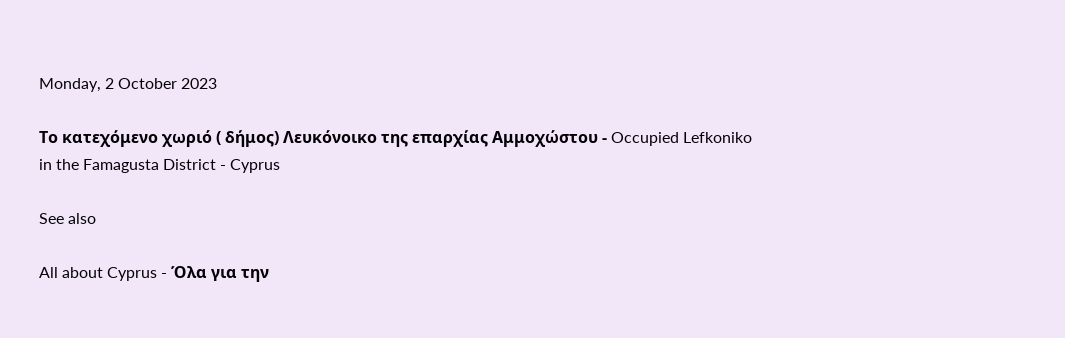Monday, 2 October 2023

Το κατεχόμενο χωριό ( δήμος) Λευκόνοικο της επαρχίας Αμμοχώστου - Occupied Lefkoniko in the Famagusta District - Cyprus

See also

All about Cyprus - Όλα για την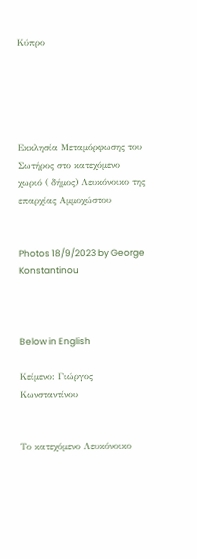Κύπρο





Εκκλησία Μεταμόρφωσης του Σωτήρος στο κατεχόμενο χωριό ( δήμος) Λευκόνοικο της επαρχίας Αμμοχώστου


Photos 18/9/2023 by George Konstantinou



Below in English

Κείμενο: Γιώργος Κωνσταντίνου


Το κατεχόμενο Λευκόνοικο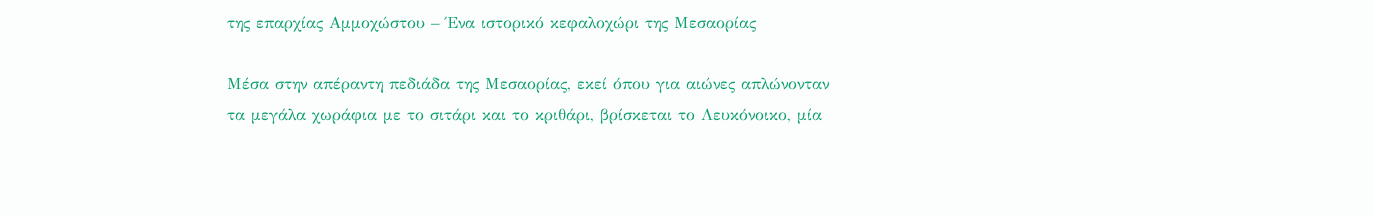της επαρχίας Αμμοχώστου – Ένα ιστορικό κεφαλοχώρι της Μεσαορίας

Μέσα στην απέραντη πεδιάδα της Μεσαορίας, εκεί όπου για αιώνες απλώνονταν τα μεγάλα χωράφια με το σιτάρι και το κριθάρι, βρίσκεται το Λευκόνοικο, μία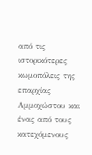από τις ιστορικότερες κωμοπόλεις της επαρχίας Αμμοχώστου και ένας από τους κατεχόμενους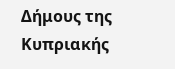Δήμους της Κυπριακής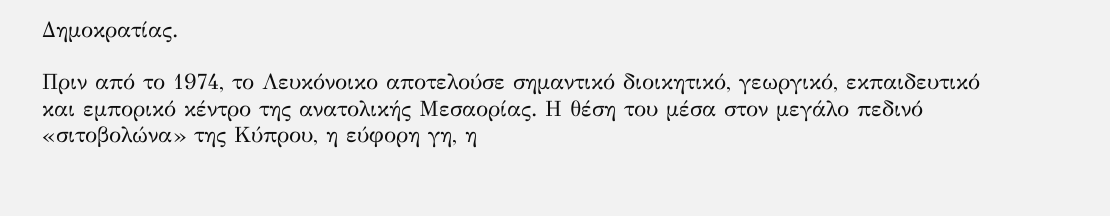Δημοκρατίας.

Πριν από το 1974, το Λευκόνοικο αποτελούσε σημαντικό διοικητικό, γεωργικό, εκπαιδευτικό και εμπορικό κέντρο της ανατολικής Μεσαορίας. Η θέση του μέσα στον μεγάλο πεδινό «σιτοβολώνα» της Κύπρου, η εύφορη γη, η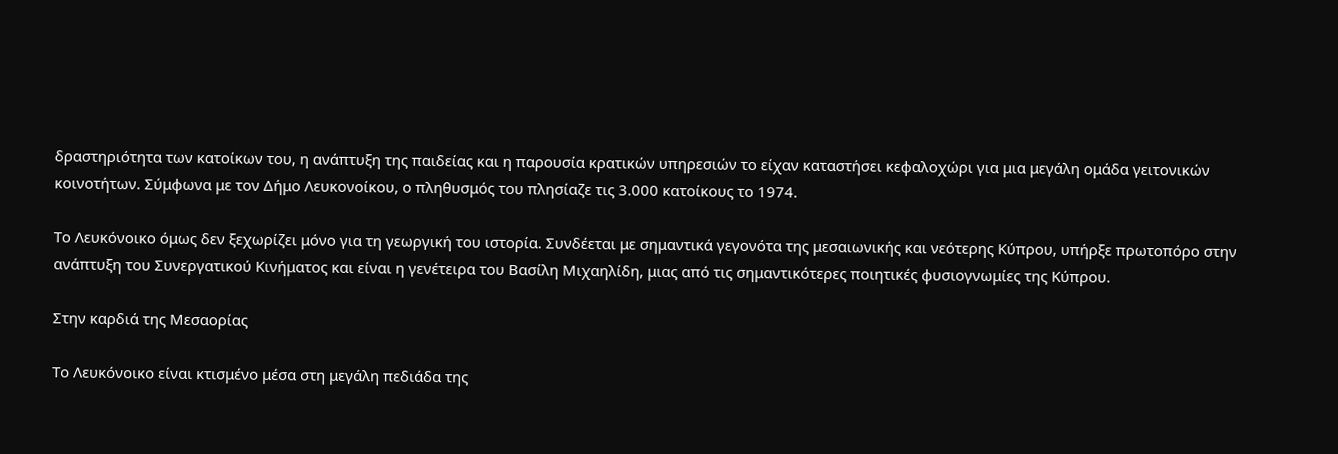δραστηριότητα των κατοίκων του, η ανάπτυξη της παιδείας και η παρουσία κρατικών υπηρεσιών το είχαν καταστήσει κεφαλοχώρι για μια μεγάλη ομάδα γειτονικών κοινοτήτων. Σύμφωνα με τον Δήμο Λευκονοίκου, ο πληθυσμός του πλησίαζε τις 3.000 κατοίκους το 1974.

Το Λευκόνοικο όμως δεν ξεχωρίζει μόνο για τη γεωργική του ιστορία. Συνδέεται με σημαντικά γεγονότα της μεσαιωνικής και νεότερης Κύπρου, υπήρξε πρωτοπόρο στην ανάπτυξη του Συνεργατικού Κινήματος και είναι η γενέτειρα του Βασίλη Μιχαηλίδη, μιας από τις σημαντικότερες ποιητικές φυσιογνωμίες της Κύπρου.

Στην καρδιά της Μεσαορίας

Το Λευκόνοικο είναι κτισμένο μέσα στη μεγάλη πεδιάδα της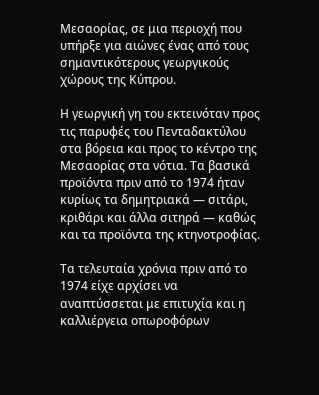Μεσαορίας, σε μια περιοχή που υπήρξε για αιώνες ένας από τους σημαντικότερους γεωργικούς χώρους της Κύπρου.

Η γεωργική γη του εκτεινόταν προς τις παρυφές του Πενταδακτύλου στα βόρεια και προς το κέντρο της Μεσαορίας στα νότια. Τα βασικά προϊόντα πριν από το 1974 ήταν κυρίως τα δημητριακά — σιτάρι, κριθάρι και άλλα σιτηρά — καθώς και τα προϊόντα της κτηνοτροφίας.

Τα τελευταία χρόνια πριν από το 1974 είχε αρχίσει να αναπτύσσεται με επιτυχία και η καλλιέργεια οπωροφόρων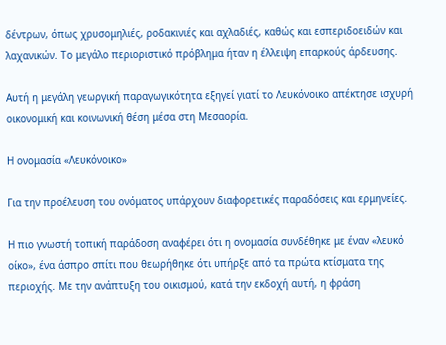δέντρων, όπως χρυσομηλιές, ροδακινιές και αχλαδιές, καθώς και εσπεριδοειδών και λαχανικών. Το μεγάλο περιοριστικό πρόβλημα ήταν η έλλειψη επαρκούς άρδευσης.

Αυτή η μεγάλη γεωργική παραγωγικότητα εξηγεί γιατί το Λευκόνοικο απέκτησε ισχυρή οικονομική και κοινωνική θέση μέσα στη Μεσαορία.

Η ονομασία «Λευκόνοικο»

Για την προέλευση του ονόματος υπάρχουν διαφορετικές παραδόσεις και ερμηνείες.

Η πιο γνωστή τοπική παράδοση αναφέρει ότι η ονομασία συνδέθηκε με έναν «λευκό οίκο», ένα άσπρο σπίτι που θεωρήθηκε ότι υπήρξε από τα πρώτα κτίσματα της περιοχής. Με την ανάπτυξη του οικισμού, κατά την εκδοχή αυτή, η φράση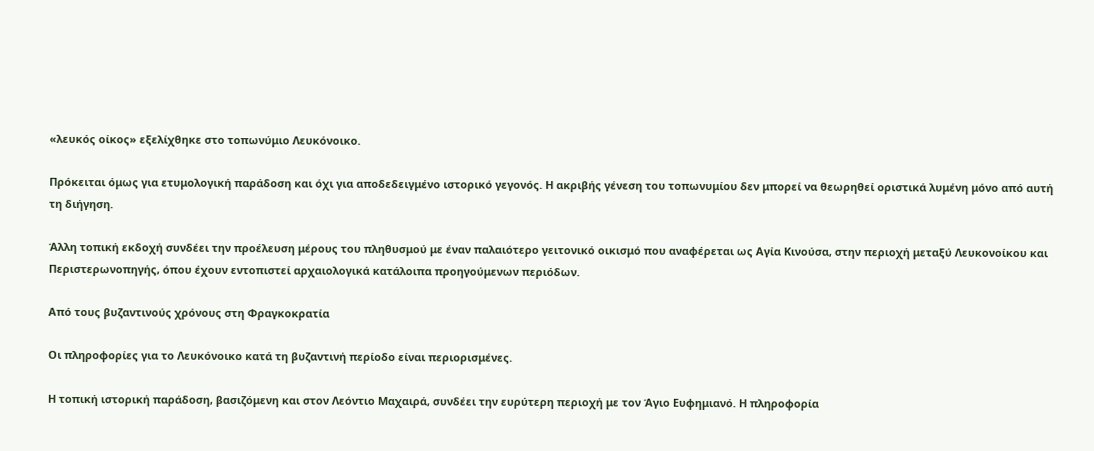«λευκός οίκος» εξελίχθηκε στο τοπωνύμιο Λευκόνοικο.

Πρόκειται όμως για ετυμολογική παράδοση και όχι για αποδεδειγμένο ιστορικό γεγονός. Η ακριβής γένεση του τοπωνυμίου δεν μπορεί να θεωρηθεί οριστικά λυμένη μόνο από αυτή τη διήγηση.

Άλλη τοπική εκδοχή συνδέει την προέλευση μέρους του πληθυσμού με έναν παλαιότερο γειτονικό οικισμό που αναφέρεται ως Αγία Κινούσα, στην περιοχή μεταξύ Λευκονοίκου και Περιστερωνοπηγής, όπου έχουν εντοπιστεί αρχαιολογικά κατάλοιπα προηγούμενων περιόδων.

Από τους βυζαντινούς χρόνους στη Φραγκοκρατία

Οι πληροφορίες για το Λευκόνοικο κατά τη βυζαντινή περίοδο είναι περιορισμένες.

Η τοπική ιστορική παράδοση, βασιζόμενη και στον Λεόντιο Μαχαιρά, συνδέει την ευρύτερη περιοχή με τον Άγιο Ευφημιανό. Η πληροφορία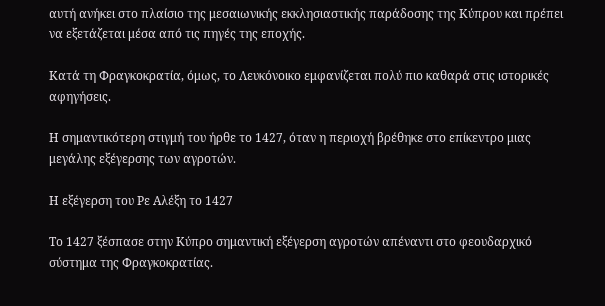αυτή ανήκει στο πλαίσιο της μεσαιωνικής εκκλησιαστικής παράδοσης της Κύπρου και πρέπει να εξετάζεται μέσα από τις πηγές της εποχής.

Κατά τη Φραγκοκρατία, όμως, το Λευκόνοικο εμφανίζεται πολύ πιο καθαρά στις ιστορικές αφηγήσεις.

Η σημαντικότερη στιγμή του ήρθε το 1427, όταν η περιοχή βρέθηκε στο επίκεντρο μιας μεγάλης εξέγερσης των αγροτών.

Η εξέγερση του Ρε Αλέξη το 1427

Το 1427 ξέσπασε στην Κύπρο σημαντική εξέγερση αγροτών απέναντι στο φεουδαρχικό σύστημα της Φραγκοκρατίας.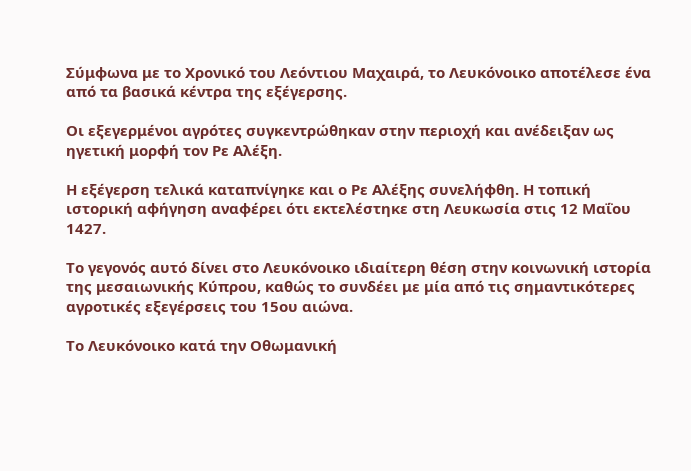Σύμφωνα με το Χρονικό του Λεόντιου Μαχαιρά, το Λευκόνοικο αποτέλεσε ένα από τα βασικά κέντρα της εξέγερσης.

Οι εξεγερμένοι αγρότες συγκεντρώθηκαν στην περιοχή και ανέδειξαν ως ηγετική μορφή τον Ρε Αλέξη.

Η εξέγερση τελικά καταπνίγηκε και ο Ρε Αλέξης συνελήφθη. Η τοπική ιστορική αφήγηση αναφέρει ότι εκτελέστηκε στη Λευκωσία στις 12 Μαΐου 1427.

Το γεγονός αυτό δίνει στο Λευκόνοικο ιδιαίτερη θέση στην κοινωνική ιστορία της μεσαιωνικής Κύπρου, καθώς το συνδέει με μία από τις σημαντικότερες αγροτικές εξεγέρσεις του 15ου αιώνα.

Το Λευκόνοικο κατά την Οθωμανική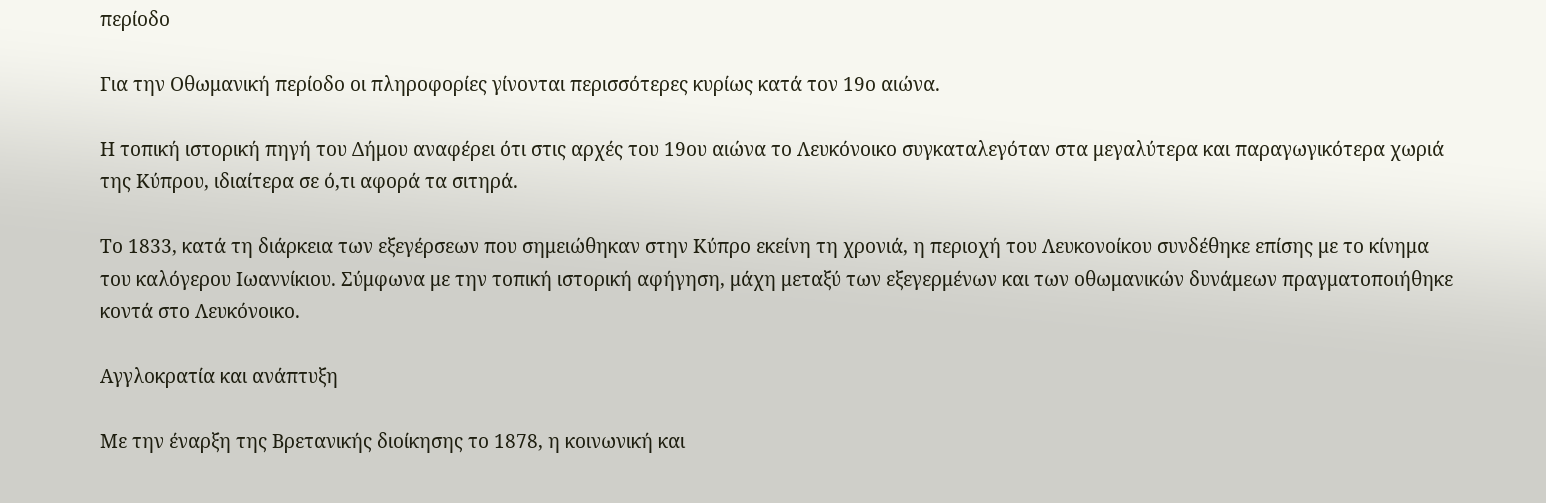περίοδο

Για την Οθωμανική περίοδο οι πληροφορίες γίνονται περισσότερες κυρίως κατά τον 19ο αιώνα.

Η τοπική ιστορική πηγή του Δήμου αναφέρει ότι στις αρχές του 19ου αιώνα το Λευκόνοικο συγκαταλεγόταν στα μεγαλύτερα και παραγωγικότερα χωριά της Κύπρου, ιδιαίτερα σε ό,τι αφορά τα σιτηρά.

Το 1833, κατά τη διάρκεια των εξεγέρσεων που σημειώθηκαν στην Κύπρο εκείνη τη χρονιά, η περιοχή του Λευκονοίκου συνδέθηκε επίσης με το κίνημα του καλόγερου Ιωαννίκιου. Σύμφωνα με την τοπική ιστορική αφήγηση, μάχη μεταξύ των εξεγερμένων και των οθωμανικών δυνάμεων πραγματοποιήθηκε κοντά στο Λευκόνοικο.

Αγγλοκρατία και ανάπτυξη

Με την έναρξη της Βρετανικής διοίκησης το 1878, η κοινωνική και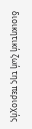διοικητική ζωή της περιοχής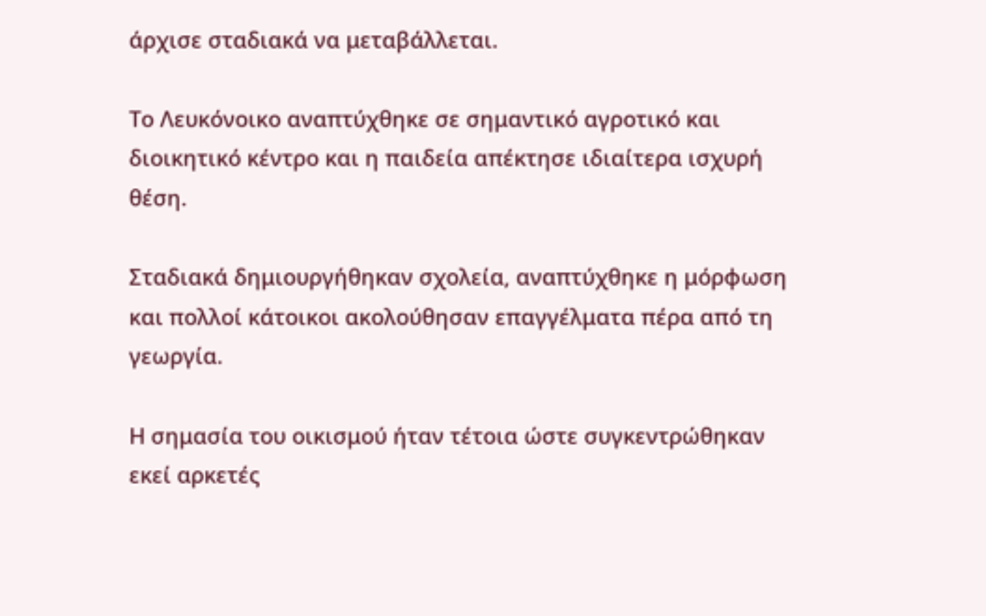άρχισε σταδιακά να μεταβάλλεται.

Το Λευκόνοικο αναπτύχθηκε σε σημαντικό αγροτικό και διοικητικό κέντρο και η παιδεία απέκτησε ιδιαίτερα ισχυρή θέση.

Σταδιακά δημιουργήθηκαν σχολεία, αναπτύχθηκε η μόρφωση και πολλοί κάτοικοι ακολούθησαν επαγγέλματα πέρα από τη γεωργία.

Η σημασία του οικισμού ήταν τέτοια ώστε συγκεντρώθηκαν εκεί αρκετές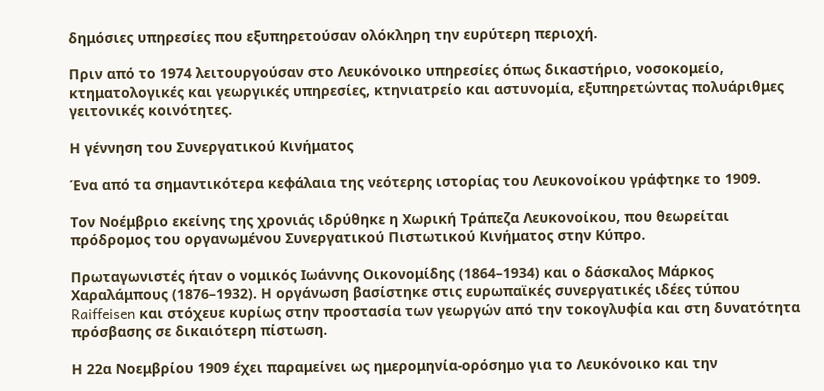δημόσιες υπηρεσίες που εξυπηρετούσαν ολόκληρη την ευρύτερη περιοχή.

Πριν από το 1974 λειτουργούσαν στο Λευκόνοικο υπηρεσίες όπως δικαστήριο, νοσοκομείο, κτηματολογικές και γεωργικές υπηρεσίες, κτηνιατρείο και αστυνομία, εξυπηρετώντας πολυάριθμες γειτονικές κοινότητες.

Η γέννηση του Συνεργατικού Κινήματος

Ένα από τα σημαντικότερα κεφάλαια της νεότερης ιστορίας του Λευκονοίκου γράφτηκε το 1909.

Τον Νοέμβριο εκείνης της χρονιάς ιδρύθηκε η Χωρική Τράπεζα Λευκονοίκου, που θεωρείται πρόδρομος του οργανωμένου Συνεργατικού Πιστωτικού Κινήματος στην Κύπρο.

Πρωταγωνιστές ήταν ο νομικός Ιωάννης Οικονομίδης (1864–1934) και ο δάσκαλος Μάρκος Χαραλάμπους (1876–1932). Η οργάνωση βασίστηκε στις ευρωπαϊκές συνεργατικές ιδέες τύπου Raiffeisen και στόχευε κυρίως στην προστασία των γεωργών από την τοκογλυφία και στη δυνατότητα πρόσβασης σε δικαιότερη πίστωση.

Η 22α Νοεμβρίου 1909 έχει παραμείνει ως ημερομηνία-ορόσημο για το Λευκόνοικο και την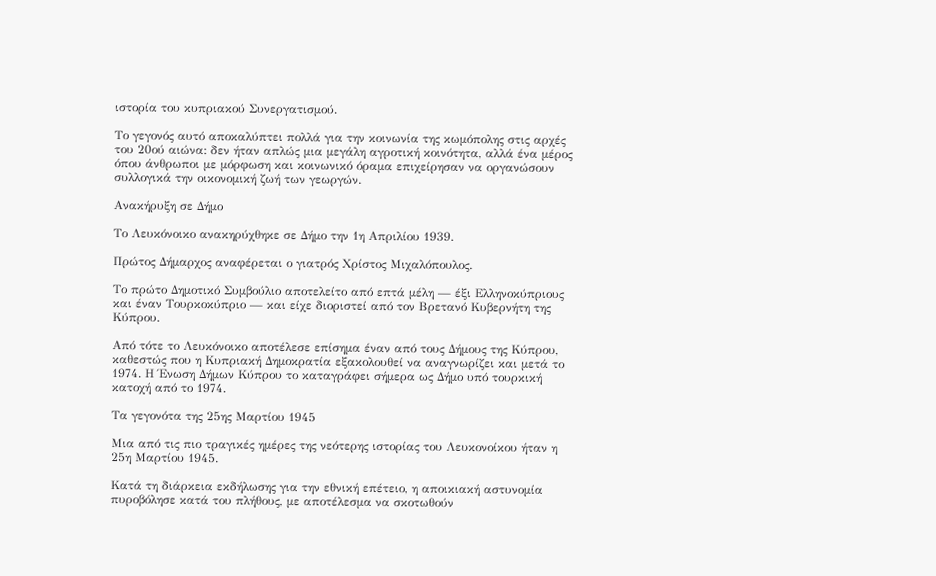ιστορία του κυπριακού Συνεργατισμού.

Το γεγονός αυτό αποκαλύπτει πολλά για την κοινωνία της κωμόπολης στις αρχές του 20ού αιώνα: δεν ήταν απλώς μια μεγάλη αγροτική κοινότητα, αλλά ένα μέρος όπου άνθρωποι με μόρφωση και κοινωνικό όραμα επιχείρησαν να οργανώσουν συλλογικά την οικονομική ζωή των γεωργών.

Ανακήρυξη σε Δήμο

Το Λευκόνοικο ανακηρύχθηκε σε Δήμο την 1η Απριλίου 1939.

Πρώτος Δήμαρχος αναφέρεται ο γιατρός Χρίστος Μιχαλόπουλος.

Το πρώτο Δημοτικό Συμβούλιο αποτελείτο από επτά μέλη — έξι Ελληνοκύπριους και έναν Τουρκοκύπριο — και είχε διοριστεί από τον Βρετανό Κυβερνήτη της Κύπρου.

Από τότε το Λευκόνοικο αποτέλεσε επίσημα έναν από τους Δήμους της Κύπρου, καθεστώς που η Κυπριακή Δημοκρατία εξακολουθεί να αναγνωρίζει και μετά το 1974. Η Ένωση Δήμων Κύπρου το καταγράφει σήμερα ως Δήμο υπό τουρκική κατοχή από το 1974.

Τα γεγονότα της 25ης Μαρτίου 1945

Μια από τις πιο τραγικές ημέρες της νεότερης ιστορίας του Λευκονοίκου ήταν η 25η Μαρτίου 1945.

Κατά τη διάρκεια εκδήλωσης για την εθνική επέτειο, η αποικιακή αστυνομία πυροβόλησε κατά του πλήθους, με αποτέλεσμα να σκοτωθούν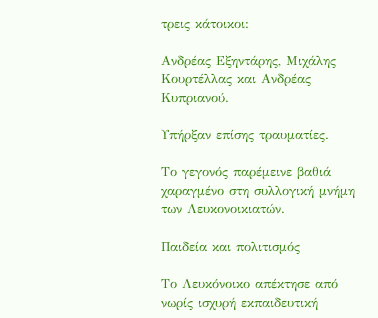τρεις κάτοικοι:

Ανδρέας Εξηντάρης, Μιχάλης Κουρτέλλας και Ανδρέας Κυπριανού.

Υπήρξαν επίσης τραυματίες.

Το γεγονός παρέμεινε βαθιά χαραγμένο στη συλλογική μνήμη των Λευκονοικιατών.

Παιδεία και πολιτισμός

Το Λευκόνοικο απέκτησε από νωρίς ισχυρή εκπαιδευτική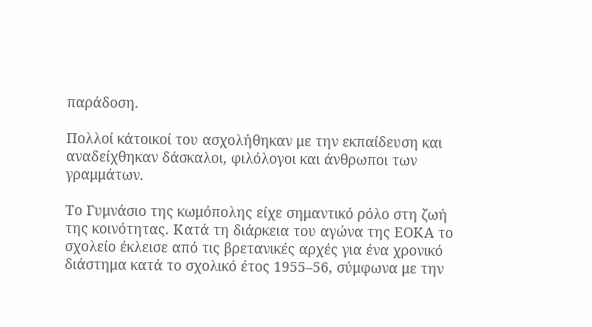παράδοση.

Πολλοί κάτοικοί του ασχολήθηκαν με την εκπαίδευση και αναδείχθηκαν δάσκαλοι, φιλόλογοι και άνθρωποι των γραμμάτων.

Το Γυμνάσιο της κωμόπολης είχε σημαντικό ρόλο στη ζωή της κοινότητας. Κατά τη διάρκεια του αγώνα της ΕΟΚΑ το σχολείο έκλεισε από τις βρετανικές αρχές για ένα χρονικό διάστημα κατά το σχολικό έτος 1955–56, σύμφωνα με την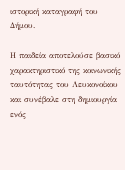ιστορική καταγραφή του Δήμου.

Η παιδεία αποτελούσε βασικό χαρακτηριστικό της κοινωνικής ταυτότητας του Λευκονοίκου και συνέβαλε στη δημιουργία ενός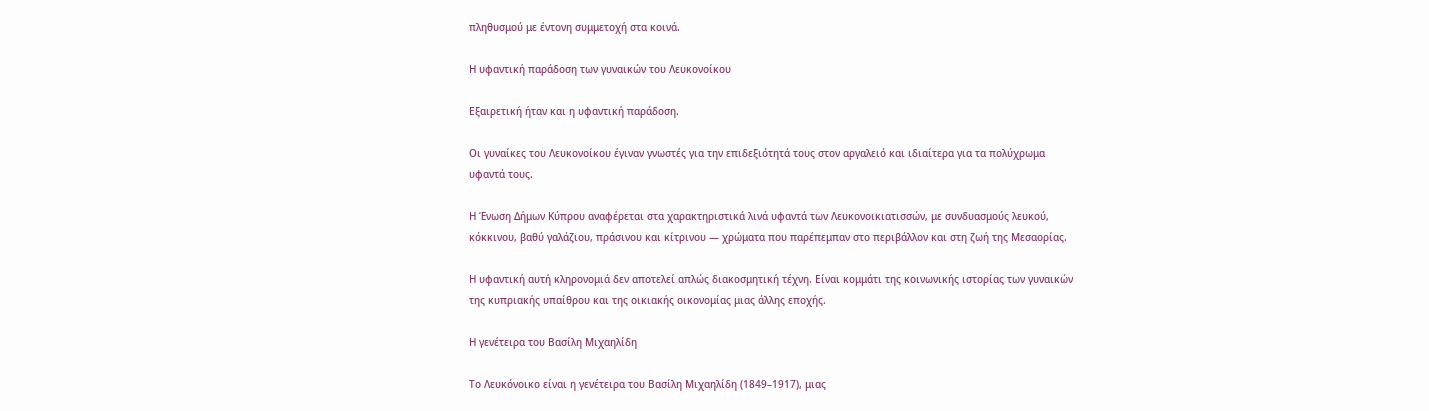πληθυσμού με έντονη συμμετοχή στα κοινά.

Η υφαντική παράδοση των γυναικών του Λευκονοίκου

Εξαιρετική ήταν και η υφαντική παράδοση.

Οι γυναίκες του Λευκονοίκου έγιναν γνωστές για την επιδεξιότητά τους στον αργαλειό και ιδιαίτερα για τα πολύχρωμα υφαντά τους.

Η Ένωση Δήμων Κύπρου αναφέρεται στα χαρακτηριστικά λινά υφαντά των Λευκονοικιατισσών, με συνδυασμούς λευκού, κόκκινου, βαθύ γαλάζιου, πράσινου και κίτρινου — χρώματα που παρέπεμπαν στο περιβάλλον και στη ζωή της Μεσαορίας.

Η υφαντική αυτή κληρονομιά δεν αποτελεί απλώς διακοσμητική τέχνη. Είναι κομμάτι της κοινωνικής ιστορίας των γυναικών της κυπριακής υπαίθρου και της οικιακής οικονομίας μιας άλλης εποχής.

Η γενέτειρα του Βασίλη Μιχαηλίδη

Το Λευκόνοικο είναι η γενέτειρα του Βασίλη Μιχαηλίδη (1849–1917), μιας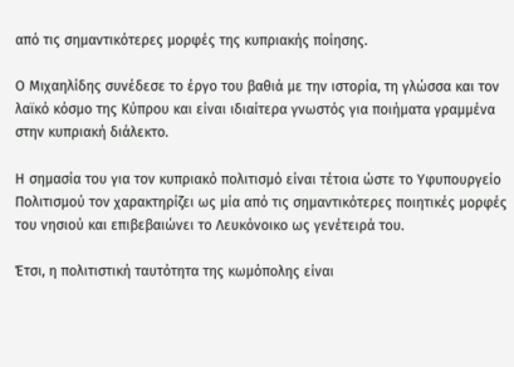από τις σημαντικότερες μορφές της κυπριακής ποίησης.

Ο Μιχαηλίδης συνέδεσε το έργο του βαθιά με την ιστορία, τη γλώσσα και τον λαϊκό κόσμο της Κύπρου και είναι ιδιαίτερα γνωστός για ποιήματα γραμμένα στην κυπριακή διάλεκτο.

Η σημασία του για τον κυπριακό πολιτισμό είναι τέτοια ώστε το Υφυπουργείο Πολιτισμού τον χαρακτηρίζει ως μία από τις σημαντικότερες ποιητικές μορφές του νησιού και επιβεβαιώνει το Λευκόνοικο ως γενέτειρά του.

Έτσι, η πολιτιστική ταυτότητα της κωμόπολης είναι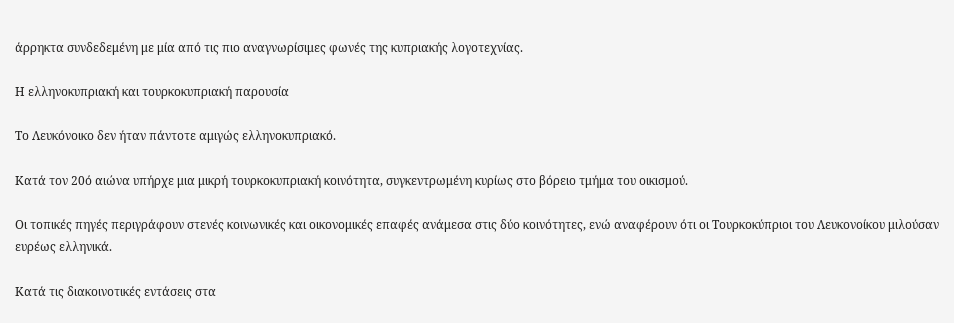άρρηκτα συνδεδεμένη με μία από τις πιο αναγνωρίσιμες φωνές της κυπριακής λογοτεχνίας.

Η ελληνοκυπριακή και τουρκοκυπριακή παρουσία

Το Λευκόνοικο δεν ήταν πάντοτε αμιγώς ελληνοκυπριακό.

Κατά τον 20ό αιώνα υπήρχε μια μικρή τουρκοκυπριακή κοινότητα, συγκεντρωμένη κυρίως στο βόρειο τμήμα του οικισμού.

Οι τοπικές πηγές περιγράφουν στενές κοινωνικές και οικονομικές επαφές ανάμεσα στις δύο κοινότητες, ενώ αναφέρουν ότι οι Τουρκοκύπριοι του Λευκονοίκου μιλούσαν ευρέως ελληνικά.

Κατά τις διακοινοτικές εντάσεις στα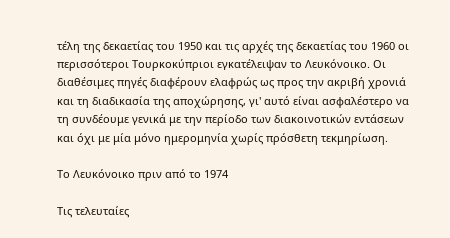τέλη της δεκαετίας του 1950 και τις αρχές της δεκαετίας του 1960 οι περισσότεροι Τουρκοκύπριοι εγκατέλειψαν το Λευκόνοικο. Οι διαθέσιμες πηγές διαφέρουν ελαφρώς ως προς την ακριβή χρονιά και τη διαδικασία της αποχώρησης, γι' αυτό είναι ασφαλέστερο να τη συνδέουμε γενικά με την περίοδο των διακοινοτικών εντάσεων και όχι με μία μόνο ημερομηνία χωρίς πρόσθετη τεκμηρίωση.

Το Λευκόνοικο πριν από το 1974

Τις τελευταίες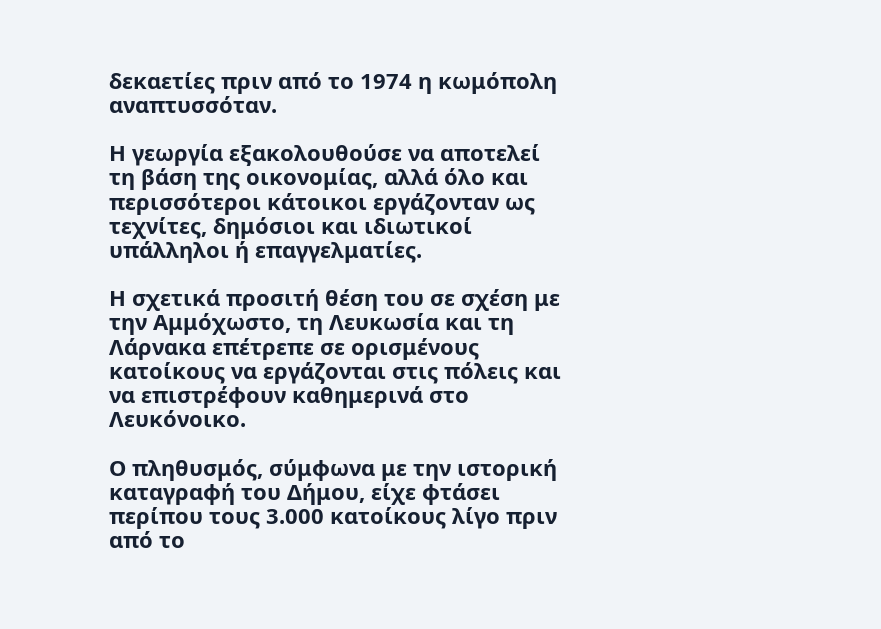δεκαετίες πριν από το 1974 η κωμόπολη αναπτυσσόταν.

Η γεωργία εξακολουθούσε να αποτελεί τη βάση της οικονομίας, αλλά όλο και περισσότεροι κάτοικοι εργάζονταν ως τεχνίτες, δημόσιοι και ιδιωτικοί υπάλληλοι ή επαγγελματίες.

Η σχετικά προσιτή θέση του σε σχέση με την Αμμόχωστο, τη Λευκωσία και τη Λάρνακα επέτρεπε σε ορισμένους κατοίκους να εργάζονται στις πόλεις και να επιστρέφουν καθημερινά στο Λευκόνοικο.

Ο πληθυσμός, σύμφωνα με την ιστορική καταγραφή του Δήμου, είχε φτάσει περίπου τους 3.000 κατοίκους λίγο πριν από το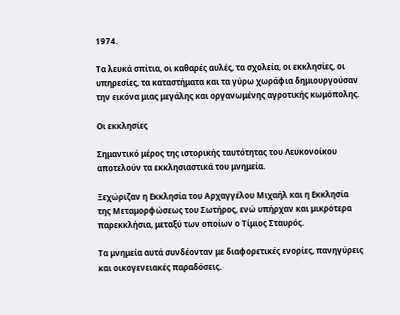1974.

Τα λευκά σπίτια, οι καθαρές αυλές, τα σχολεία, οι εκκλησίες, οι υπηρεσίες, τα καταστήματα και τα γύρω χωράφια δημιουργούσαν την εικόνα μιας μεγάλης και οργανωμένης αγροτικής κωμόπολης.

Οι εκκλησίες

Σημαντικό μέρος της ιστορικής ταυτότητας του Λευκονοίκου αποτελούν τα εκκλησιαστικά του μνημεία.

Ξεχώριζαν η Εκκλησία του Αρχαγγέλου Μιχαήλ και η Εκκλησία της Μεταμορφώσεως του Σωτήρος, ενώ υπήρχαν και μικρότερα παρεκκλήσια, μεταξύ των οποίων ο Τίμιος Σταυρός.

Τα μνημεία αυτά συνδέονταν με διαφορετικές ενορίες, πανηγύρεις και οικογενειακές παραδόσεις.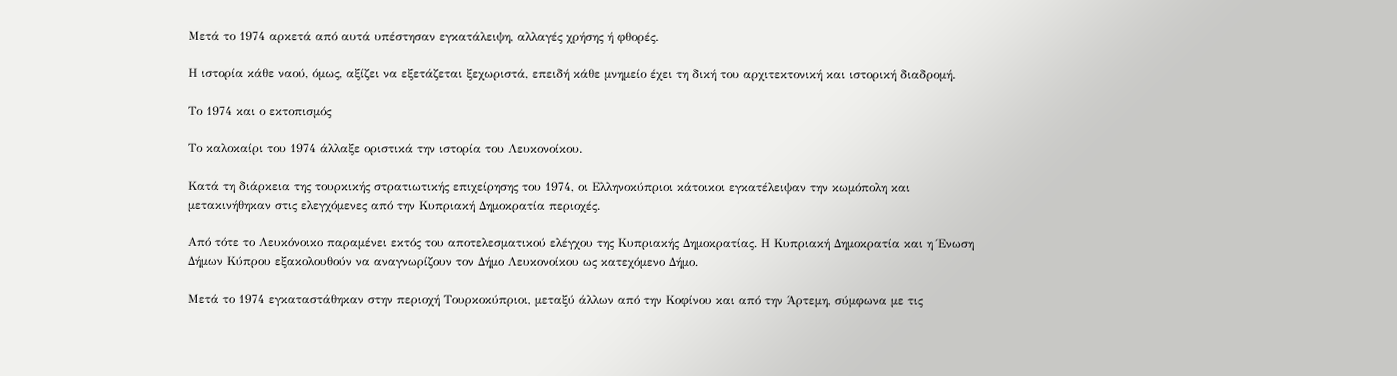Μετά το 1974 αρκετά από αυτά υπέστησαν εγκατάλειψη, αλλαγές χρήσης ή φθορές.

Η ιστορία κάθε ναού, όμως, αξίζει να εξετάζεται ξεχωριστά, επειδή κάθε μνημείο έχει τη δική του αρχιτεκτονική και ιστορική διαδρομή.

Το 1974 και ο εκτοπισμός

Το καλοκαίρι του 1974 άλλαξε οριστικά την ιστορία του Λευκονοίκου.

Κατά τη διάρκεια της τουρκικής στρατιωτικής επιχείρησης του 1974, οι Ελληνοκύπριοι κάτοικοι εγκατέλειψαν την κωμόπολη και μετακινήθηκαν στις ελεγχόμενες από την Κυπριακή Δημοκρατία περιοχές.

Από τότε το Λευκόνοικο παραμένει εκτός του αποτελεσματικού ελέγχου της Κυπριακής Δημοκρατίας. Η Κυπριακή Δημοκρατία και η Ένωση Δήμων Κύπρου εξακολουθούν να αναγνωρίζουν τον Δήμο Λευκονοίκου ως κατεχόμενο Δήμο.

Μετά το 1974 εγκαταστάθηκαν στην περιοχή Τουρκοκύπριοι, μεταξύ άλλων από την Κοφίνου και από την Άρτεμη, σύμφωνα με τις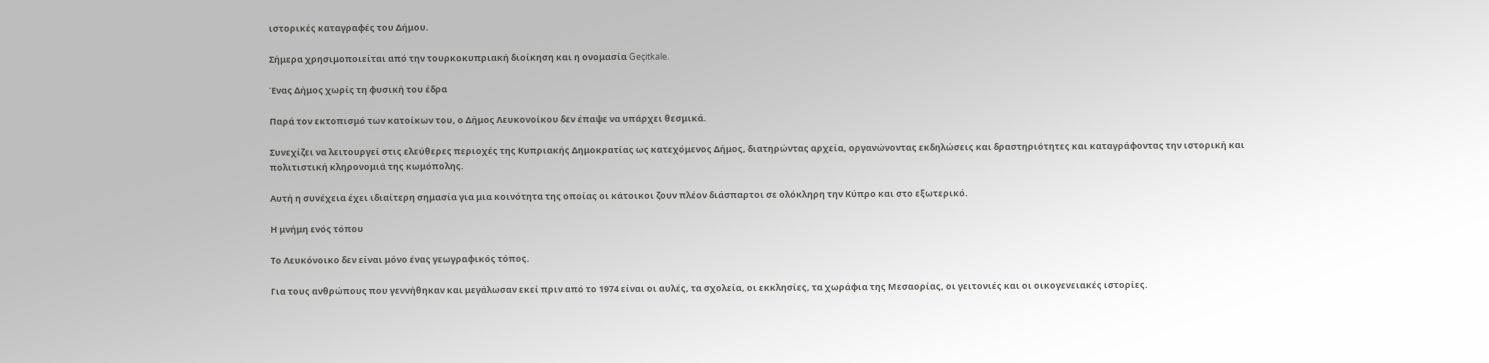ιστορικές καταγραφές του Δήμου.

Σήμερα χρησιμοποιείται από την τουρκοκυπριακή διοίκηση και η ονομασία Geçitkale.

Ένας Δήμος χωρίς τη φυσική του έδρα

Παρά τον εκτοπισμό των κατοίκων του, ο Δήμος Λευκονοίκου δεν έπαψε να υπάρχει θεσμικά.

Συνεχίζει να λειτουργεί στις ελεύθερες περιοχές της Κυπριακής Δημοκρατίας ως κατεχόμενος Δήμος, διατηρώντας αρχεία, οργανώνοντας εκδηλώσεις και δραστηριότητες και καταγράφοντας την ιστορική και πολιτιστική κληρονομιά της κωμόπολης.

Αυτή η συνέχεια έχει ιδιαίτερη σημασία για μια κοινότητα της οποίας οι κάτοικοι ζουν πλέον διάσπαρτοι σε ολόκληρη την Κύπρο και στο εξωτερικό.

Η μνήμη ενός τόπου

Το Λευκόνοικο δεν είναι μόνο ένας γεωγραφικός τόπος.

Για τους ανθρώπους που γεννήθηκαν και μεγάλωσαν εκεί πριν από το 1974 είναι οι αυλές, τα σχολεία, οι εκκλησίες, τα χωράφια της Μεσαορίας, οι γειτονιές και οι οικογενειακές ιστορίες.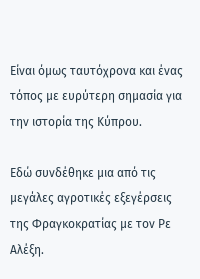Είναι όμως ταυτόχρονα και ένας τόπος με ευρύτερη σημασία για την ιστορία της Κύπρου.

Εδώ συνδέθηκε μια από τις μεγάλες αγροτικές εξεγέρσεις της Φραγκοκρατίας με τον Ρε Αλέξη.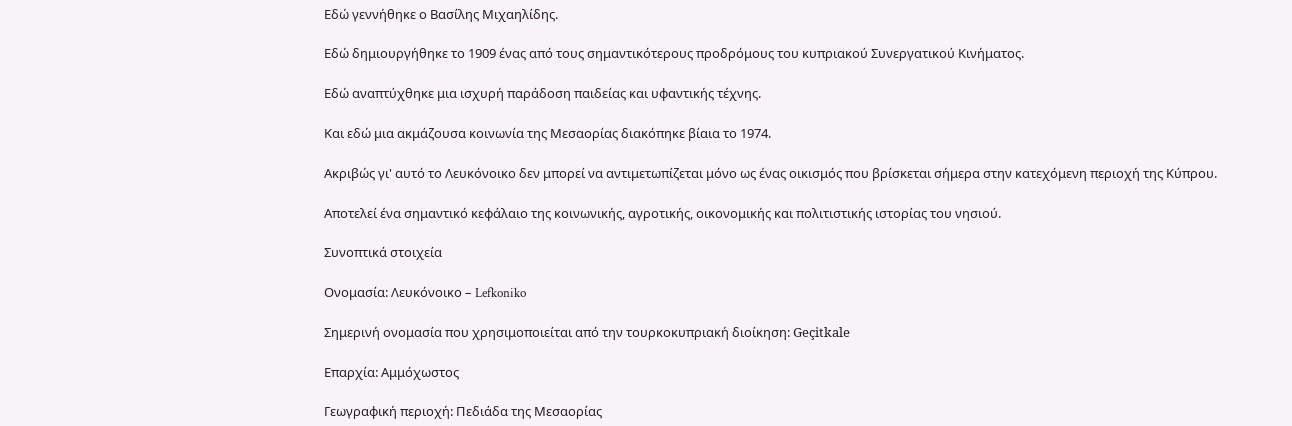Εδώ γεννήθηκε ο Βασίλης Μιχαηλίδης.

Εδώ δημιουργήθηκε το 1909 ένας από τους σημαντικότερους προδρόμους του κυπριακού Συνεργατικού Κινήματος.

Εδώ αναπτύχθηκε μια ισχυρή παράδοση παιδείας και υφαντικής τέχνης.

Και εδώ μια ακμάζουσα κοινωνία της Μεσαορίας διακόπηκε βίαια το 1974.

Ακριβώς γι' αυτό το Λευκόνοικο δεν μπορεί να αντιμετωπίζεται μόνο ως ένας οικισμός που βρίσκεται σήμερα στην κατεχόμενη περιοχή της Κύπρου.

Αποτελεί ένα σημαντικό κεφάλαιο της κοινωνικής, αγροτικής, οικονομικής και πολιτιστικής ιστορίας του νησιού.

Συνοπτικά στοιχεία

Ονομασία: Λευκόνοικο – Lefkoniko

Σημερινή ονομασία που χρησιμοποιείται από την τουρκοκυπριακή διοίκηση: Geçitkale

Επαρχία: Αμμόχωστος

Γεωγραφική περιοχή: Πεδιάδα της Μεσαορίας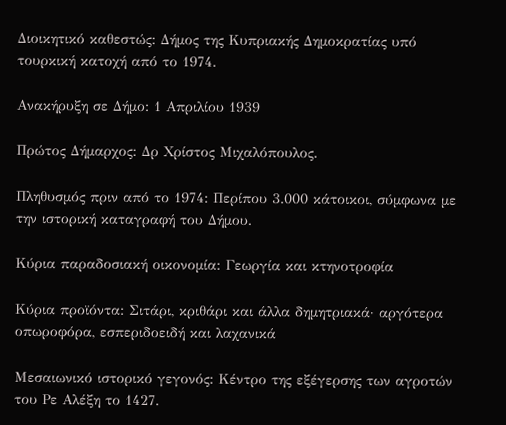Διοικητικό καθεστώς: Δήμος της Κυπριακής Δημοκρατίας υπό τουρκική κατοχή από το 1974.

Ανακήρυξη σε Δήμο: 1 Απριλίου 1939

Πρώτος Δήμαρχος: Δρ Χρίστος Μιχαλόπουλος.

Πληθυσμός πριν από το 1974: Περίπου 3.000 κάτοικοι, σύμφωνα με την ιστορική καταγραφή του Δήμου.

Κύρια παραδοσιακή οικονομία: Γεωργία και κτηνοτροφία

Κύρια προϊόντα: Σιτάρι, κριθάρι και άλλα δημητριακά· αργότερα οπωροφόρα, εσπεριδοειδή και λαχανικά

Μεσαιωνικό ιστορικό γεγονός: Κέντρο της εξέγερσης των αγροτών του Ρε Αλέξη το 1427.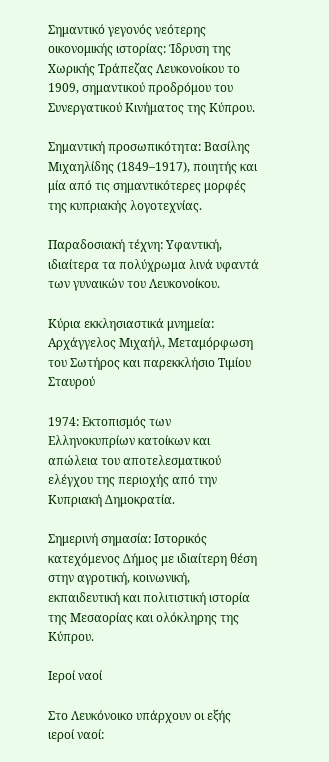Σημαντικό γεγονός νεότερης οικονομικής ιστορίας: Ίδρυση της Χωρικής Τράπεζας Λευκονοίκου το 1909, σημαντικού προδρόμου του Συνεργατικού Κινήματος της Κύπρου.

Σημαντική προσωπικότητα: Βασίλης Μιχαηλίδης (1849–1917), ποιητής και μία από τις σημαντικότερες μορφές της κυπριακής λογοτεχνίας.

Παραδοσιακή τέχνη: Υφαντική, ιδιαίτερα τα πολύχρωμα λινά υφαντά των γυναικών του Λευκονοίκου.

Κύρια εκκλησιαστικά μνημεία: Αρχάγγελος Μιχαήλ, Μεταμόρφωση του Σωτήρος και παρεκκλήσιο Τιμίου Σταυρού

1974: Εκτοπισμός των Ελληνοκυπρίων κατοίκων και απώλεια του αποτελεσματικού ελέγχου της περιοχής από την Κυπριακή Δημοκρατία.

Σημερινή σημασία: Ιστορικός κατεχόμενος Δήμος με ιδιαίτερη θέση στην αγροτική, κοινωνική, εκπαιδευτική και πολιτιστική ιστορία της Μεσαορίας και ολόκληρης της Κύπρου.

Ιεροί ναοί

Στο Λευκόνοικο υπάρχουν οι εξής ιεροί ναοί: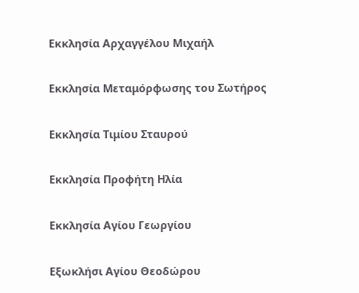Εκκλησία Αρχαγγέλου Μιχαήλ

Εκκλησία Μεταμόρφωσης του Σωτήρος

Εκκλησία Τιμίου Σταυρού

Εκκλησία Προφήτη Ηλία

Εκκλησία Αγίου Γεωργίου

Εξωκλήσι Αγίου Θεοδώρου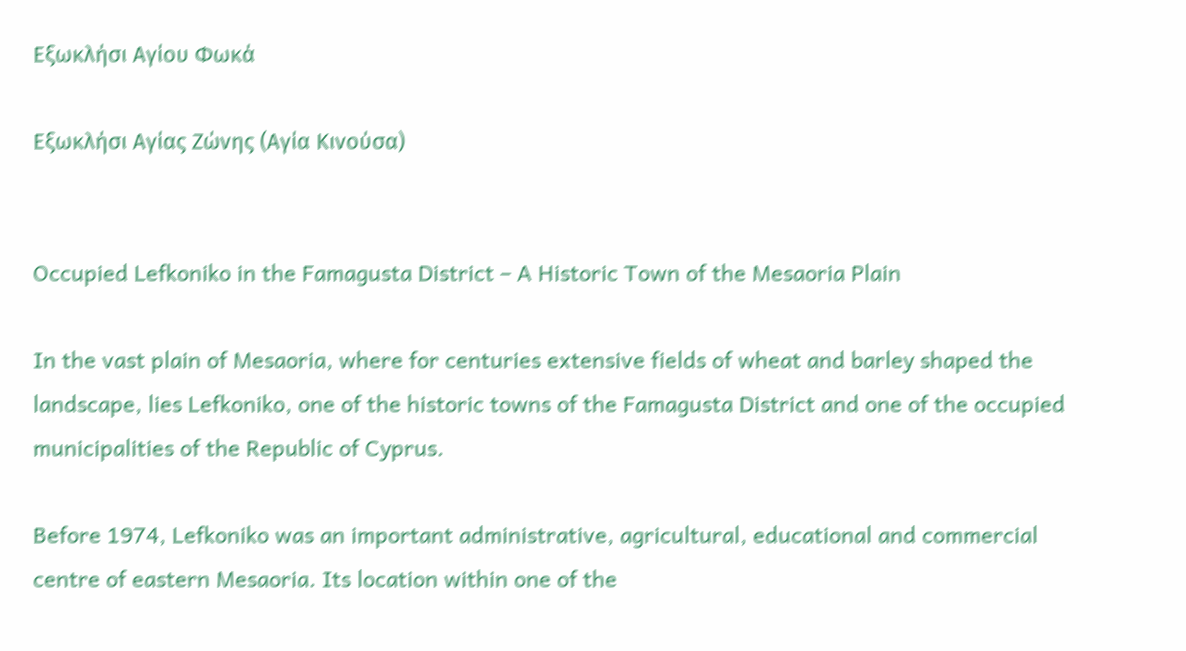Εξωκλήσι Αγίου Φωκά

Εξωκλήσι Αγίας Ζώνης (Αγία Κινούσα)


Occupied Lefkoniko in the Famagusta District – A Historic Town of the Mesaoria Plain

In the vast plain of Mesaoria, where for centuries extensive fields of wheat and barley shaped the landscape, lies Lefkoniko, one of the historic towns of the Famagusta District and one of the occupied municipalities of the Republic of Cyprus.

Before 1974, Lefkoniko was an important administrative, agricultural, educational and commercial centre of eastern Mesaoria. Its location within one of the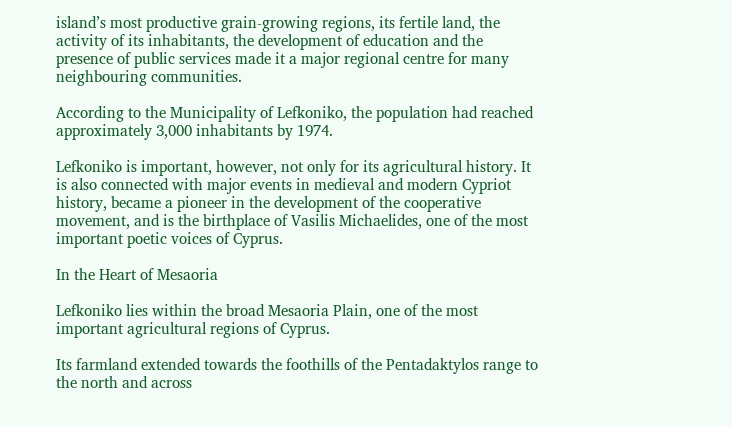island’s most productive grain-growing regions, its fertile land, the activity of its inhabitants, the development of education and the presence of public services made it a major regional centre for many neighbouring communities.

According to the Municipality of Lefkoniko, the population had reached approximately 3,000 inhabitants by 1974.

Lefkoniko is important, however, not only for its agricultural history. It is also connected with major events in medieval and modern Cypriot history, became a pioneer in the development of the cooperative movement, and is the birthplace of Vasilis Michaelides, one of the most important poetic voices of Cyprus.

In the Heart of Mesaoria

Lefkoniko lies within the broad Mesaoria Plain, one of the most important agricultural regions of Cyprus.

Its farmland extended towards the foothills of the Pentadaktylos range to the north and across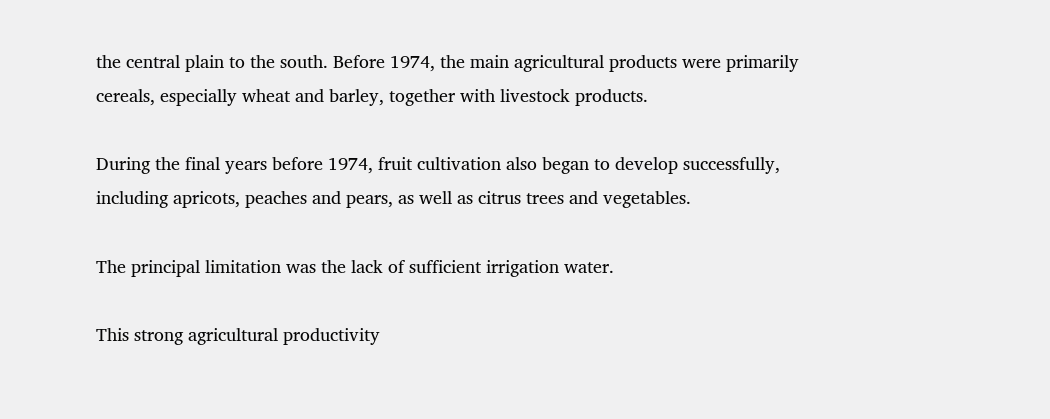the central plain to the south. Before 1974, the main agricultural products were primarily cereals, especially wheat and barley, together with livestock products.

During the final years before 1974, fruit cultivation also began to develop successfully, including apricots, peaches and pears, as well as citrus trees and vegetables.

The principal limitation was the lack of sufficient irrigation water.

This strong agricultural productivity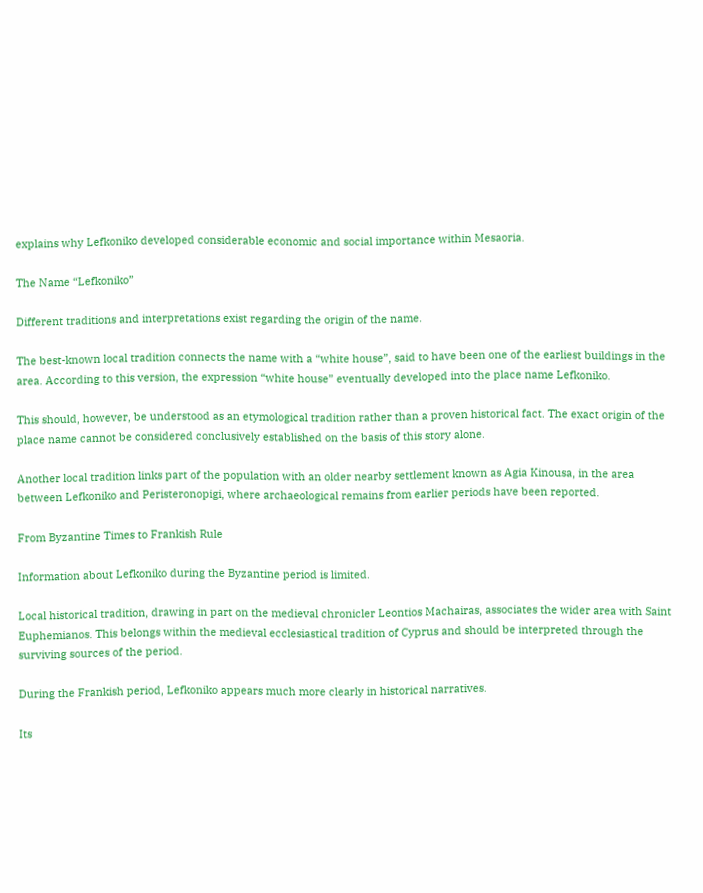explains why Lefkoniko developed considerable economic and social importance within Mesaoria.

The Name “Lefkoniko”

Different traditions and interpretations exist regarding the origin of the name.

The best-known local tradition connects the name with a “white house”, said to have been one of the earliest buildings in the area. According to this version, the expression “white house” eventually developed into the place name Lefkoniko.

This should, however, be understood as an etymological tradition rather than a proven historical fact. The exact origin of the place name cannot be considered conclusively established on the basis of this story alone.

Another local tradition links part of the population with an older nearby settlement known as Agia Kinousa, in the area between Lefkoniko and Peristeronopigi, where archaeological remains from earlier periods have been reported.

From Byzantine Times to Frankish Rule

Information about Lefkoniko during the Byzantine period is limited.

Local historical tradition, drawing in part on the medieval chronicler Leontios Machairas, associates the wider area with Saint Euphemianos. This belongs within the medieval ecclesiastical tradition of Cyprus and should be interpreted through the surviving sources of the period.

During the Frankish period, Lefkoniko appears much more clearly in historical narratives.

Its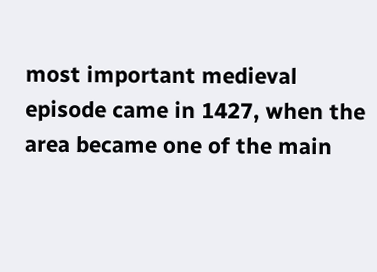most important medieval episode came in 1427, when the area became one of the main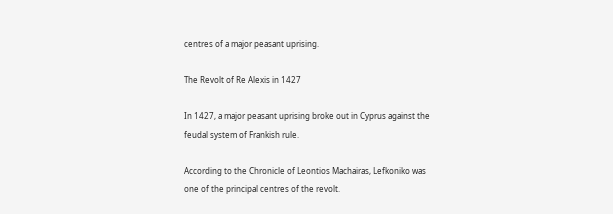centres of a major peasant uprising.

The Revolt of Re Alexis in 1427

In 1427, a major peasant uprising broke out in Cyprus against the feudal system of Frankish rule.

According to the Chronicle of Leontios Machairas, Lefkoniko was one of the principal centres of the revolt.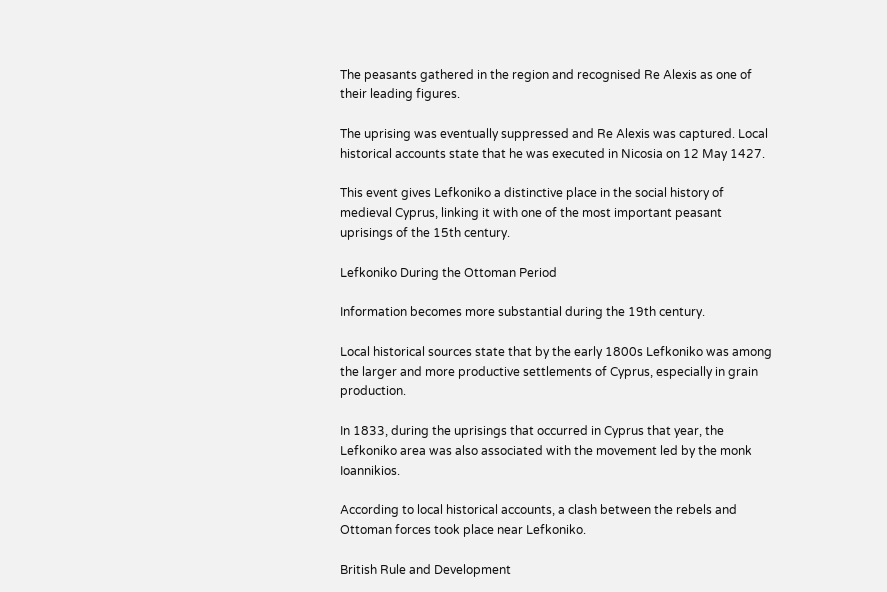The peasants gathered in the region and recognised Re Alexis as one of their leading figures.

The uprising was eventually suppressed and Re Alexis was captured. Local historical accounts state that he was executed in Nicosia on 12 May 1427.

This event gives Lefkoniko a distinctive place in the social history of medieval Cyprus, linking it with one of the most important peasant uprisings of the 15th century.

Lefkoniko During the Ottoman Period

Information becomes more substantial during the 19th century.

Local historical sources state that by the early 1800s Lefkoniko was among the larger and more productive settlements of Cyprus, especially in grain production.

In 1833, during the uprisings that occurred in Cyprus that year, the Lefkoniko area was also associated with the movement led by the monk Ioannikios.

According to local historical accounts, a clash between the rebels and Ottoman forces took place near Lefkoniko.

British Rule and Development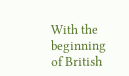With the beginning of British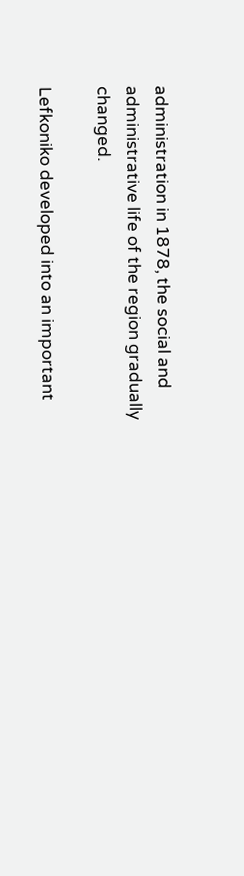administration in 1878, the social and administrative life of the region gradually changed.

Lefkoniko developed into an important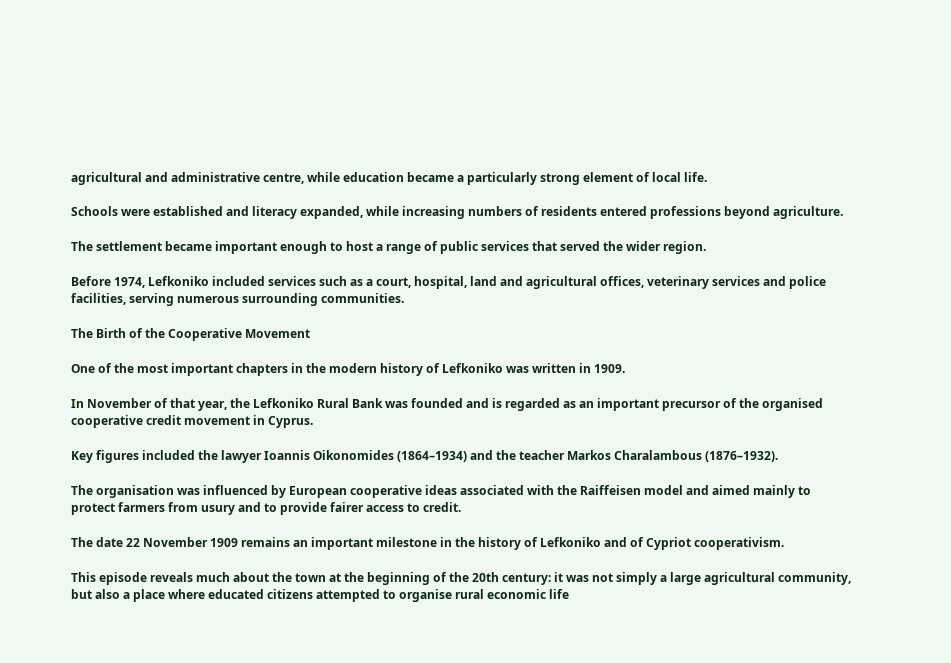agricultural and administrative centre, while education became a particularly strong element of local life.

Schools were established and literacy expanded, while increasing numbers of residents entered professions beyond agriculture.

The settlement became important enough to host a range of public services that served the wider region.

Before 1974, Lefkoniko included services such as a court, hospital, land and agricultural offices, veterinary services and police facilities, serving numerous surrounding communities.

The Birth of the Cooperative Movement

One of the most important chapters in the modern history of Lefkoniko was written in 1909.

In November of that year, the Lefkoniko Rural Bank was founded and is regarded as an important precursor of the organised cooperative credit movement in Cyprus.

Key figures included the lawyer Ioannis Oikonomides (1864–1934) and the teacher Markos Charalambous (1876–1932).

The organisation was influenced by European cooperative ideas associated with the Raiffeisen model and aimed mainly to protect farmers from usury and to provide fairer access to credit.

The date 22 November 1909 remains an important milestone in the history of Lefkoniko and of Cypriot cooperativism.

This episode reveals much about the town at the beginning of the 20th century: it was not simply a large agricultural community, but also a place where educated citizens attempted to organise rural economic life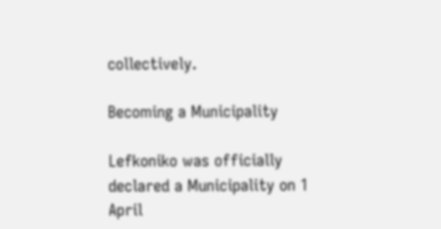collectively.

Becoming a Municipality

Lefkoniko was officially declared a Municipality on 1 April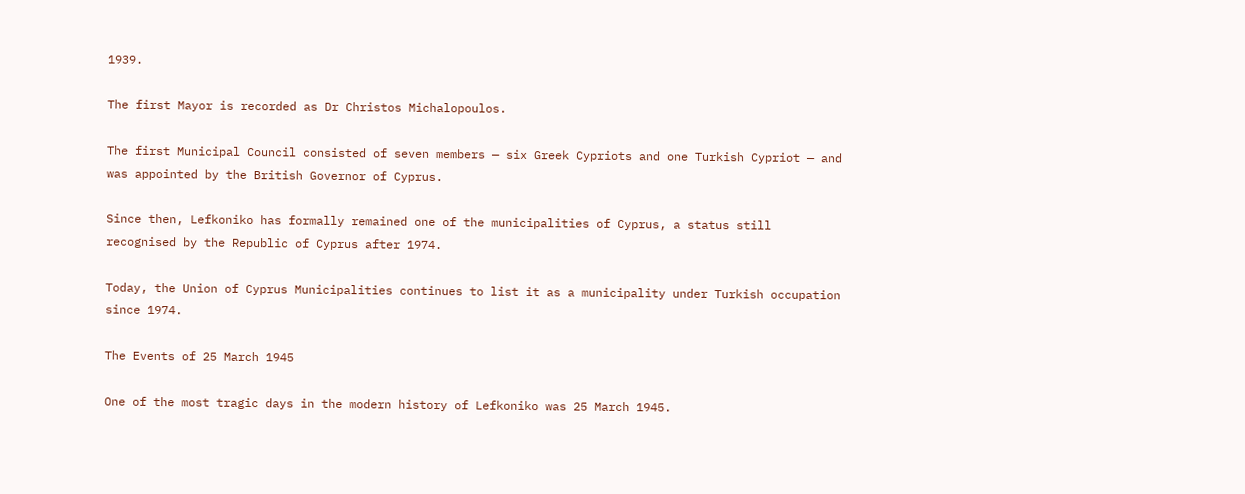1939.

The first Mayor is recorded as Dr Christos Michalopoulos.

The first Municipal Council consisted of seven members — six Greek Cypriots and one Turkish Cypriot — and was appointed by the British Governor of Cyprus.

Since then, Lefkoniko has formally remained one of the municipalities of Cyprus, a status still recognised by the Republic of Cyprus after 1974.

Today, the Union of Cyprus Municipalities continues to list it as a municipality under Turkish occupation since 1974.

The Events of 25 March 1945

One of the most tragic days in the modern history of Lefkoniko was 25 March 1945.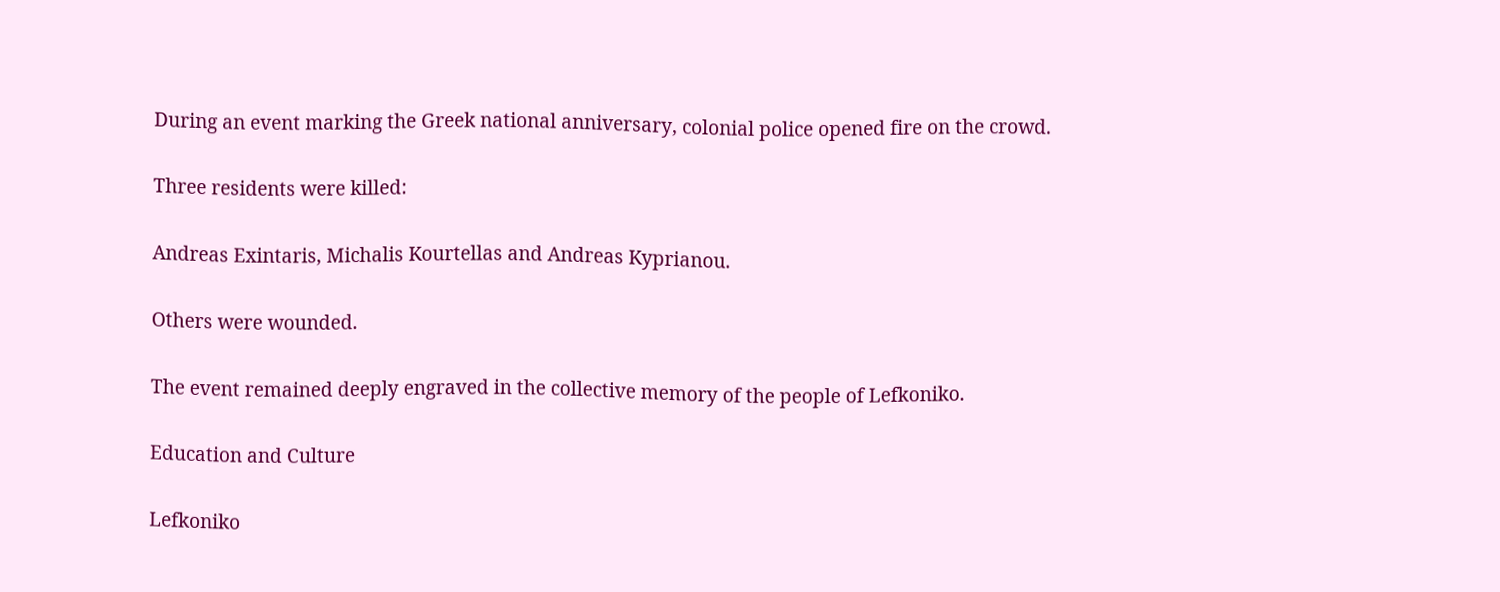During an event marking the Greek national anniversary, colonial police opened fire on the crowd.

Three residents were killed:

Andreas Exintaris, Michalis Kourtellas and Andreas Kyprianou.

Others were wounded.

The event remained deeply engraved in the collective memory of the people of Lefkoniko.

Education and Culture

Lefkoniko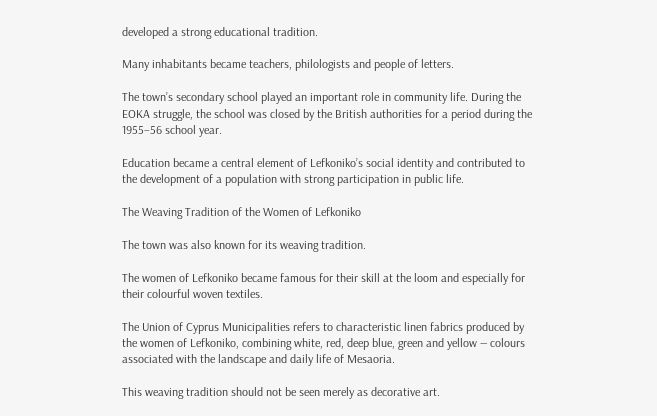developed a strong educational tradition.

Many inhabitants became teachers, philologists and people of letters.

The town’s secondary school played an important role in community life. During the EOKA struggle, the school was closed by the British authorities for a period during the 1955–56 school year.

Education became a central element of Lefkoniko’s social identity and contributed to the development of a population with strong participation in public life.

The Weaving Tradition of the Women of Lefkoniko

The town was also known for its weaving tradition.

The women of Lefkoniko became famous for their skill at the loom and especially for their colourful woven textiles.

The Union of Cyprus Municipalities refers to characteristic linen fabrics produced by the women of Lefkoniko, combining white, red, deep blue, green and yellow — colours associated with the landscape and daily life of Mesaoria.

This weaving tradition should not be seen merely as decorative art.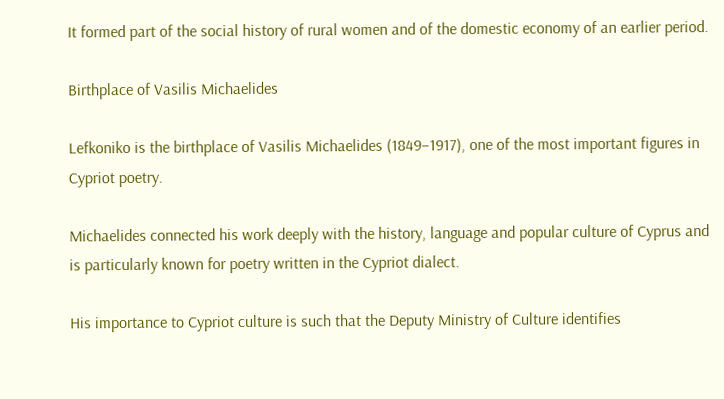It formed part of the social history of rural women and of the domestic economy of an earlier period.

Birthplace of Vasilis Michaelides

Lefkoniko is the birthplace of Vasilis Michaelides (1849–1917), one of the most important figures in Cypriot poetry.

Michaelides connected his work deeply with the history, language and popular culture of Cyprus and is particularly known for poetry written in the Cypriot dialect.

His importance to Cypriot culture is such that the Deputy Ministry of Culture identifies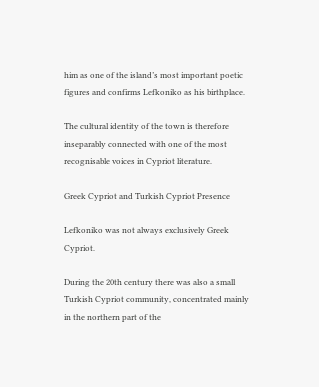him as one of the island’s most important poetic figures and confirms Lefkoniko as his birthplace.

The cultural identity of the town is therefore inseparably connected with one of the most recognisable voices in Cypriot literature.

Greek Cypriot and Turkish Cypriot Presence

Lefkoniko was not always exclusively Greek Cypriot.

During the 20th century there was also a small Turkish Cypriot community, concentrated mainly in the northern part of the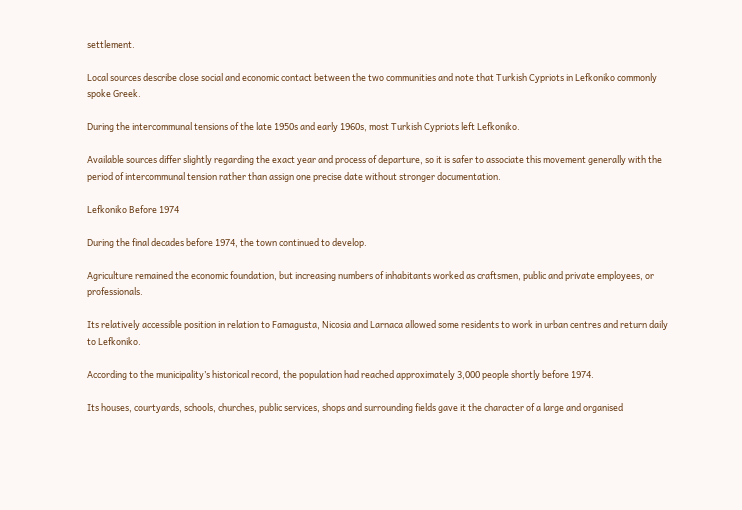settlement.

Local sources describe close social and economic contact between the two communities and note that Turkish Cypriots in Lefkoniko commonly spoke Greek.

During the intercommunal tensions of the late 1950s and early 1960s, most Turkish Cypriots left Lefkoniko.

Available sources differ slightly regarding the exact year and process of departure, so it is safer to associate this movement generally with the period of intercommunal tension rather than assign one precise date without stronger documentation.

Lefkoniko Before 1974

During the final decades before 1974, the town continued to develop.

Agriculture remained the economic foundation, but increasing numbers of inhabitants worked as craftsmen, public and private employees, or professionals.

Its relatively accessible position in relation to Famagusta, Nicosia and Larnaca allowed some residents to work in urban centres and return daily to Lefkoniko.

According to the municipality’s historical record, the population had reached approximately 3,000 people shortly before 1974.

Its houses, courtyards, schools, churches, public services, shops and surrounding fields gave it the character of a large and organised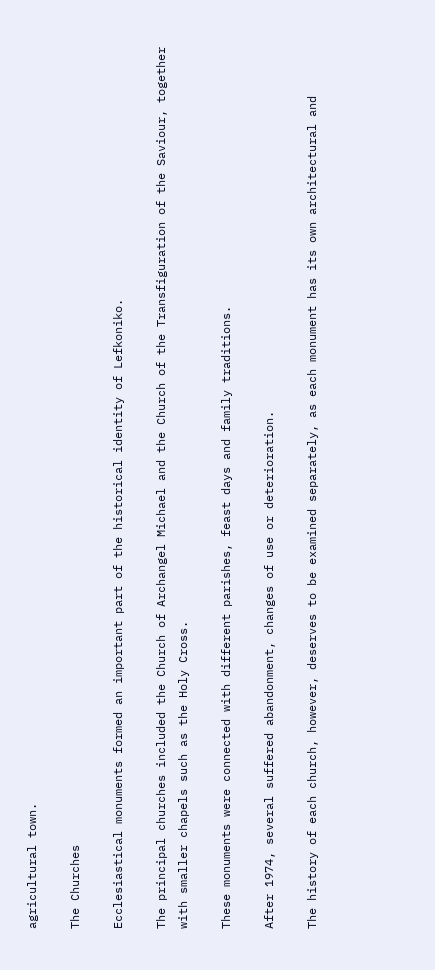agricultural town.

The Churches

Ecclesiastical monuments formed an important part of the historical identity of Lefkoniko.

The principal churches included the Church of Archangel Michael and the Church of the Transfiguration of the Saviour, together with smaller chapels such as the Holy Cross.

These monuments were connected with different parishes, feast days and family traditions.

After 1974, several suffered abandonment, changes of use or deterioration.

The history of each church, however, deserves to be examined separately, as each monument has its own architectural and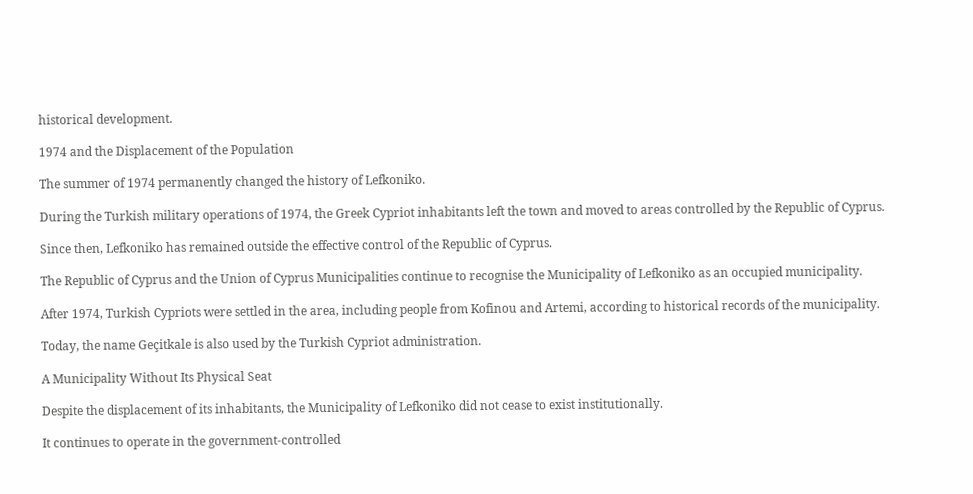historical development.

1974 and the Displacement of the Population

The summer of 1974 permanently changed the history of Lefkoniko.

During the Turkish military operations of 1974, the Greek Cypriot inhabitants left the town and moved to areas controlled by the Republic of Cyprus.

Since then, Lefkoniko has remained outside the effective control of the Republic of Cyprus.

The Republic of Cyprus and the Union of Cyprus Municipalities continue to recognise the Municipality of Lefkoniko as an occupied municipality.

After 1974, Turkish Cypriots were settled in the area, including people from Kofinou and Artemi, according to historical records of the municipality.

Today, the name Geçitkale is also used by the Turkish Cypriot administration.

A Municipality Without Its Physical Seat

Despite the displacement of its inhabitants, the Municipality of Lefkoniko did not cease to exist institutionally.

It continues to operate in the government-controlled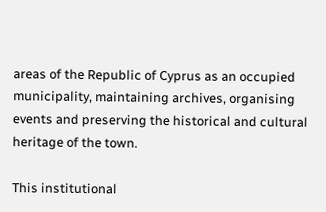areas of the Republic of Cyprus as an occupied municipality, maintaining archives, organising events and preserving the historical and cultural heritage of the town.

This institutional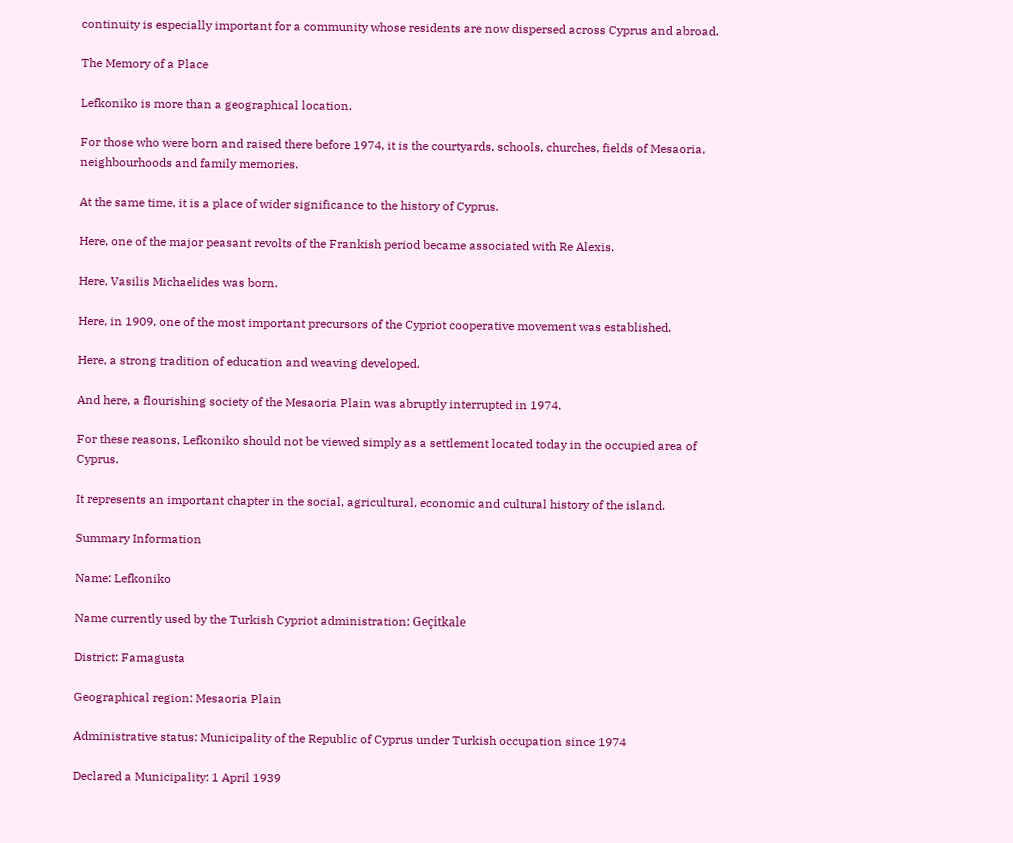continuity is especially important for a community whose residents are now dispersed across Cyprus and abroad.

The Memory of a Place

Lefkoniko is more than a geographical location.

For those who were born and raised there before 1974, it is the courtyards, schools, churches, fields of Mesaoria, neighbourhoods and family memories.

At the same time, it is a place of wider significance to the history of Cyprus.

Here, one of the major peasant revolts of the Frankish period became associated with Re Alexis.

Here, Vasilis Michaelides was born.

Here, in 1909, one of the most important precursors of the Cypriot cooperative movement was established.

Here, a strong tradition of education and weaving developed.

And here, a flourishing society of the Mesaoria Plain was abruptly interrupted in 1974.

For these reasons, Lefkoniko should not be viewed simply as a settlement located today in the occupied area of Cyprus.

It represents an important chapter in the social, agricultural, economic and cultural history of the island.

Summary Information

Name: Lefkoniko

Name currently used by the Turkish Cypriot administration: Geçitkale

District: Famagusta

Geographical region: Mesaoria Plain

Administrative status: Municipality of the Republic of Cyprus under Turkish occupation since 1974

Declared a Municipality: 1 April 1939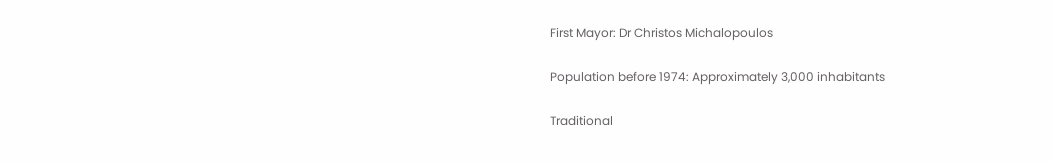First Mayor: Dr Christos Michalopoulos

Population before 1974: Approximately 3,000 inhabitants

Traditional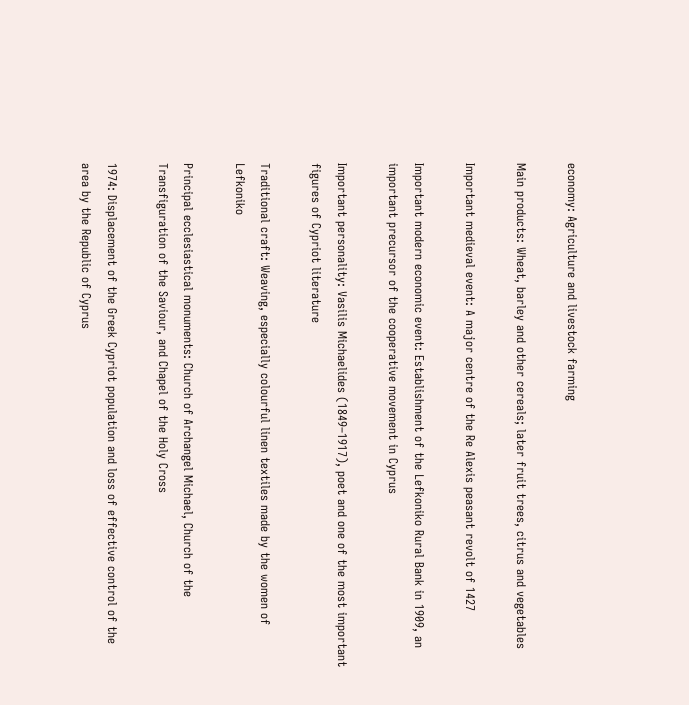economy: Agriculture and livestock farming

Main products: Wheat, barley and other cereals; later fruit trees, citrus and vegetables

Important medieval event: A major centre of the Re Alexis peasant revolt of 1427

Important modern economic event: Establishment of the Lefkoniko Rural Bank in 1909, an important precursor of the cooperative movement in Cyprus

Important personality: Vasilis Michaelides (1849–1917), poet and one of the most important figures of Cypriot literature

Traditional craft: Weaving, especially colourful linen textiles made by the women of Lefkoniko

Principal ecclesiastical monuments: Church of Archangel Michael, Church of the Transfiguration of the Saviour, and Chapel of the Holy Cross

1974: Displacement of the Greek Cypriot population and loss of effective control of the area by the Republic of Cyprus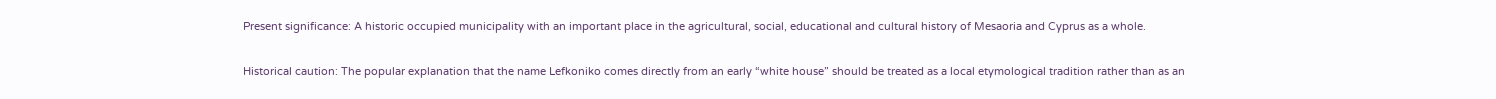Present significance: A historic occupied municipality with an important place in the agricultural, social, educational and cultural history of Mesaoria and Cyprus as a whole.

Historical caution: The popular explanation that the name Lefkoniko comes directly from an early “white house” should be treated as a local etymological tradition rather than as an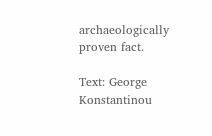archaeologically proven fact.

Text: George Konstantinou